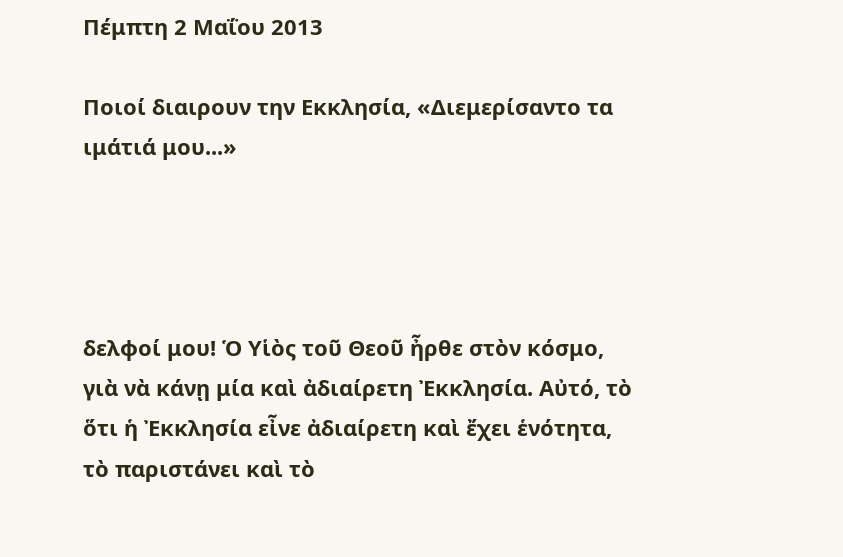Πέμπτη 2 Μαΐου 2013

Ποιοί διαιρουν την Εκκλησία, «Διεμερίσαντο τα ιμάτιά μου...»




δελφοί μου! Ὁ Υἱὸς τοῦ Θεοῦ ἦρθε στὸν κόσμο, γιὰ νὰ κάνῃ μία καὶ ἀδιαίρετη Ἐκκλησία. Αὐτό, τὸ ὅτι ἡ Ἐκκλησία εἶνε ἀδιαίρετη καὶ ἔχει ἑνότητα, τὸ παριστάνει καὶ τὸ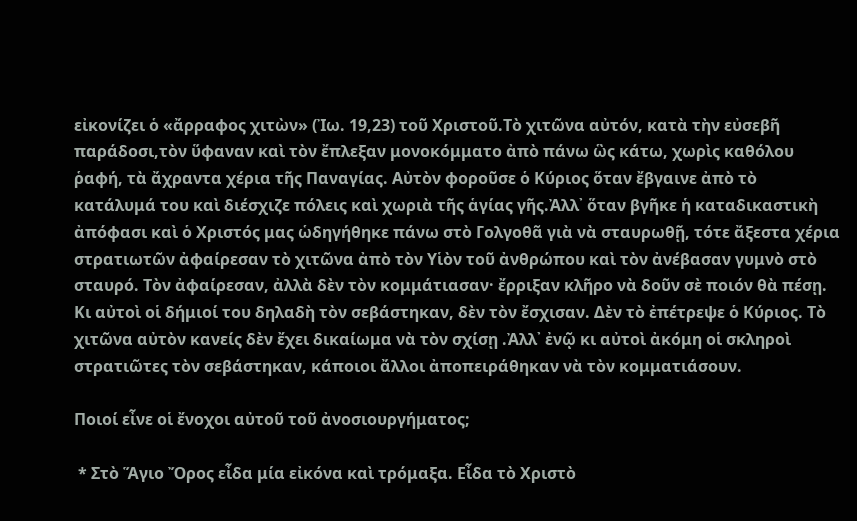εἰκονίζει ὁ «ἄρραφος χιτὼν» (Ἰω. 19,23) τοῦ Χριστοῦ.Τὸ χιτῶνα αὐτόν, κατὰ τὴν εὐσεβῆ παράδοσι,τὸν ὕφαναν καὶ τὸν ἔπλεξαν μονοκόμματο ἀπὸ πάνω ὣς κάτω, χωρὶς καθόλου ῥαφή, τὰ ἄχραντα χέρια τῆς Παναγίας. Αὐτὸν φοροῦσε ὁ Κύριος ὅταν ἔβγαινε ἀπὸ τὸ κατάλυμά του καὶ διέσχιζε πόλεις καὶ χωριὰ τῆς ἁγίας γῆς.Ἀλλ᾿ ὅταν βγῆκε ἡ καταδικαστικὴ ἀπόφασι καὶ ὁ Χριστός μας ὡδηγήθηκε πάνω στὸ Γολγοθᾶ γιὰ νὰ σταυρωθῇ, τότε ἄξεστα χέρια στρατιωτῶν ἀφαίρεσαν τὸ χιτῶνα ἀπὸ τὸν Υἱὸν τοῦ ἀνθρώπου καὶ τὸν ἀνέβασαν γυμνὸ στὸ σταυρό. Τὸν ἀφαίρεσαν, ἀλλὰ δὲν τὸν κομμάτιασαν· ἔρριξαν κλῆρο νὰ δοῦν σὲ ποιόν θὰ πέσῃ. Κι αὐτοὶ οἱ δήμιοί του δηλαδὴ τὸν σεβάστηκαν, δὲν τὸν ἔσχισαν. Δὲν τὸ ἐπέτρεψε ὁ Κύριος. Τὸ χιτῶνα αὐτὸν κανείς δὲν ἔχει δικαίωμα νὰ τὸν σχίσῃ .Ἀλλ᾿ ἐνῷ κι αὐτοὶ ἀκόμη οἱ σκληροὶ στρατιῶτες τὸν σεβάστηκαν, κάποιοι ἄλλοι ἀποπειράθηκαν νὰ τὸν κομματιάσουν.

Ποιοί εἶνε οἱ ἔνοχοι αὐτοῦ τοῦ ἀνοσιουργήματος;

 * Στὸ Ἅγιο Ὄρος εἶδα μία εἰκόνα καὶ τρόμαξα. Εἶδα τὸ Χριστὸ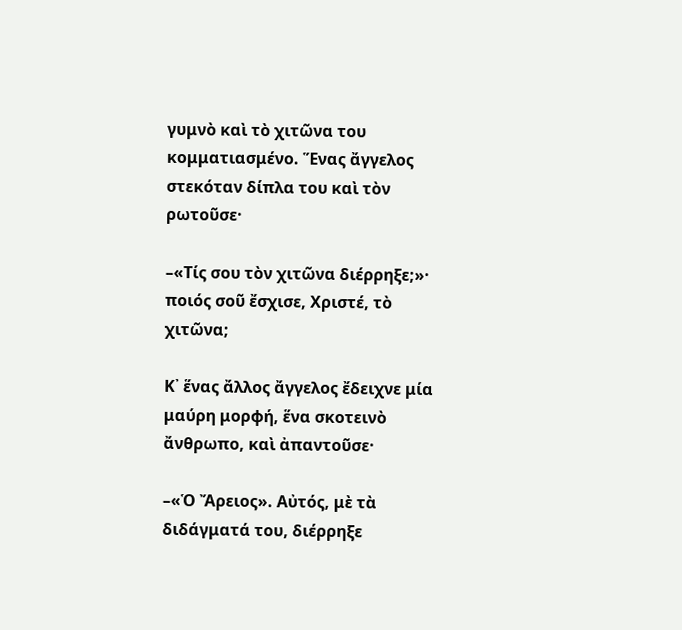γυμνὸ καὶ τὸ χιτῶνα του κομματιασμένο. Ἕνας ἄγγελος στεκόταν δίπλα του καὶ τὸν ρωτοῦσε·

–«Τίς σου τὸν χιτῶνα διέρρηξε;»· ποιός σοῦ ἔσχισε, Χριστέ, τὸ χιτῶνα;

Κ᾽ ἕνας ἄλλος ἄγγελος ἔδειχνε μία μαύρη μορφή, ἕνα σκοτεινὸ ἄνθρωπο, καὶ ἀπαντοῦσε·

–«Ὁ Ἄρειος». Αὐτός, μὲ τὰ διδάγματά του, διέρρηξε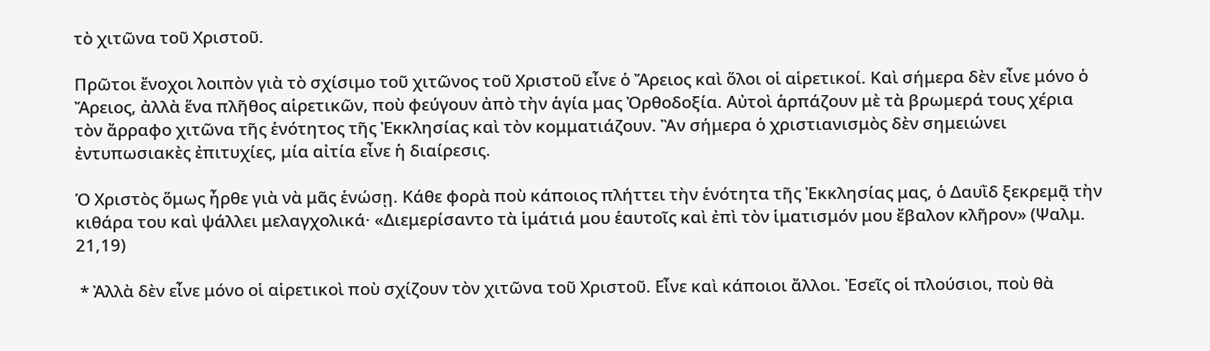τὸ χιτῶνα τοῦ Χριστοῦ.

Πρῶτοι ἔνοχοι λοιπὸν γιὰ τὸ σχίσιμο τοῦ χιτῶνος τοῦ Χριστοῦ εἶνε ὁ Ἄρειος καὶ ὅλοι οἱ αἱρετικοί. Καὶ σήμερα δὲν εἶνε μόνο ὁ Ἄρειος, ἀλλὰ ἕνα πλῆθος αἱρετικῶν, ποὺ φεύγουν ἀπὸ τὴν ἁγία μας Ὀρθοδοξία. Αὐτοὶ ἁρπάζουν μὲ τὰ βρωμερά τους χέρια τὸν ἄρραφο χιτῶνα τῆς ἑνότητος τῆς Ἐκκλησίας καὶ τὸν κομματιάζουν. Ἂν σήμερα ὁ χριστιανισμὸς δὲν σημειώνει ἐντυπωσιακὲς ἐπιτυχίες, μία αἰτία εἶνε ἡ διαίρεσις.

Ὁ Χριστὸς ὅμως ἦρθε γιὰ νὰ μᾶς ἑνώσῃ. Κάθε φορὰ ποὺ κάποιος πλήττει τὴν ἑνότητα τῆς Ἐκκλησίας μας, ὁ Δαυῒδ ξεκρεμᾷ τὴν κιθάρα του καὶ ψάλλει μελαγχολικά· «Διεμερίσαντο τὰ ἱμάτιά μου ἑαυτοῖς καὶ ἐπὶ τὸν ἱματισμόν μου ἔβαλον κλῆρον» (Ψαλμ. 21,19)

 * Ἀλλὰ δὲν εἶνε μόνο οἱ αἱρετικοὶ ποὺ σχίζουν τὸν χιτῶνα τοῦ Χριστοῦ. Εἶνε καὶ κάποιοι ἄλλοι. Ἐσεῖς οἱ πλούσιοι, ποὺ θὰ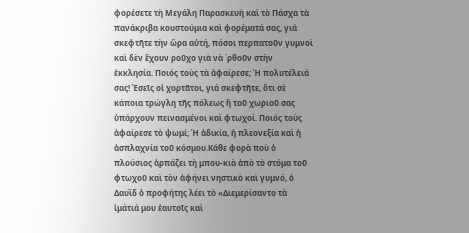φορέσετε τὴ Μεγάλη Παρασκευὴ καὶ τὸ Πάσχα τὰ πανάκριβα κουστούμια καὶ φορέματά σας, γιά σκεφτῆτε τὴν ὥρα αὐτή, πόσοι περπατοῦν γυμνοὶ καὶ δὲν ἔχουν ροῦχο γιὰ νὰ ΄ρθοῦν στὴν ἐκκλησία. Ποιός τοὺς τὰ ἀφαίρεσε; Ἡ πολυτέλειά σας! Ἐσεῖς οἱ χορτᾶτοι, γιά σκεφτῆτε, ὅτι σὲ κάποια τρώγλη τῆς πόλεως ἢ τοῦ χωριοῦ σας ὑπάρχουν πεινασμένοι καὶ φτωχοί. Ποιός τοὺς ἀφαίρεσε τὸ ψωμί; Ἡ ἀδικία, ἡ πλεονεξία καὶ ἡ ἀσπλαχνία τοῦ κόσμου.Κάθε φορὰ ποὺ ὁ πλούσιος ἁρπάζει τὴ μπου-κιὰ ἀπὸ τὸ στόμα τοῦ φτωχοῦ καὶ τὸν ἀφήνει νηστικὸ καὶ γυμνό, ὁ Δαυῒδ ὁ προφήτης λέει τὸ «Διεμερίσαντο τὰ ἱμάτιά μου ἑαυτοῖς καὶ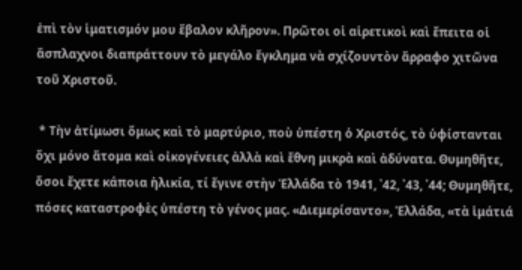ἐπὶ τὸν ἱματισμόν μου ἔβαλον κλῆρον». Πρῶτοι οἱ αἱρετικοὶ καὶ ἔπειτα οἱ ἄσπλαχνοι διαπράττουν τὸ μεγάλο ἔγκλημα νὰ σχίζουντὸν ἄρραφο χιτῶνα τοῦ Χριστοῦ.

 * Τὴν ἀτίμωσι ὅμως καὶ τὸ μαρτύριο, ποὺ ὑπέστη ὁ Χριστός, τὸ ὑφίστανται ὄχι μόνο ἄτομα καὶ οἰκογένειες ἀλλὰ καὶ ἔθνη μικρὰ καὶ ἀδύνατα. Θυμηθῆτε, ὅσοι ἔχετε κάποια ἡλικία, τί ἔγινε στὴν Ἑλλάδα τὸ 1941, ᾽42, ᾽43, ᾽44; Θυμηθῆτε, πόσες καταστροφὲς ὑπέστη τὸ γένος μας. «Διεμερίσαντο», Ἑλλάδα, «τὰ ἱμάτιά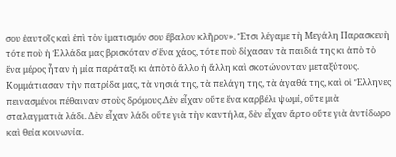σου ἑαυτοῖς καὶ ἐπὶ τὸν ἱματισμόν σου ἔβαλον κλῆρον». Ἔτσι λέγαμε τὴ Μεγάλη Παρασκευὴ τότε ποὺ ἡ Ἑλλάδα μας βρισκόταν σ᾿ἕνα χάος, τότε ποὺ δίχασαν τὰ παιδιά της κι ἀπὸ τὸ ἕνα μέρος ἦταν ἡ μία παράταξι κι ἀπὸτὸ ἄλλο ἡ ἄλλη καὶ σκοτώνονταν μεταξύτους. Κομμάτιασαν τὴν πατρίδα μας, τὰ νησιά της, τὰ πελάγη της, τὰ ἀγαθά της, καὶ οἱ Ἕλληνες πεινασμένοι πέθαιναν στοὺς δρόμους.Δὲν εἶχαν οὔτε ἕνα καρβέλι ψωμί, οὔτε μιὰ σταλαγματιὰ λάδι. Δὲν εἶχαν λάδι οὔτε γιὰ τὴν καντήλα, δὲν εἶχαν ἄρτο οὔτε γιὰ ἀντίδωρο καὶ θεία κοινωνία.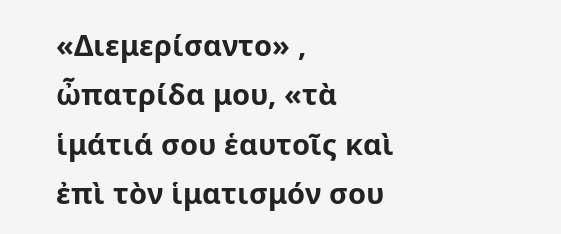«Διεμερίσαντο» , ὦπατρίδα μου, «τὰ ἱμάτιά σου ἑαυτοῖς καὶ ἐπὶ τὸν ἱματισμόν σου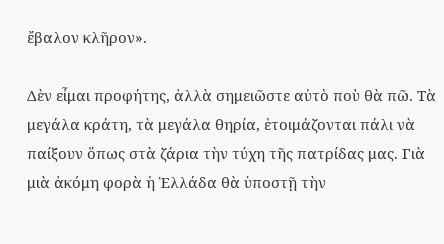ἔβαλον κλῆρον».

Δὲν εἶμαι προφήτης, ἀλλὰ σημειῶστε αὐτὸ ποὺ θὰ πῶ. Τὰ μεγάλα κράτη, τὰ μεγάλα θηρία, ἑτοιμάζονται πάλι νὰ παίξουν ὅπως στὰ ζάρια τὴν τύχη τῆς πατρίδας μας. Γιὰ μιὰ ἀκόμη φορὰ ἡ Ἑλλάδα θὰ ὑποστῇ τὴν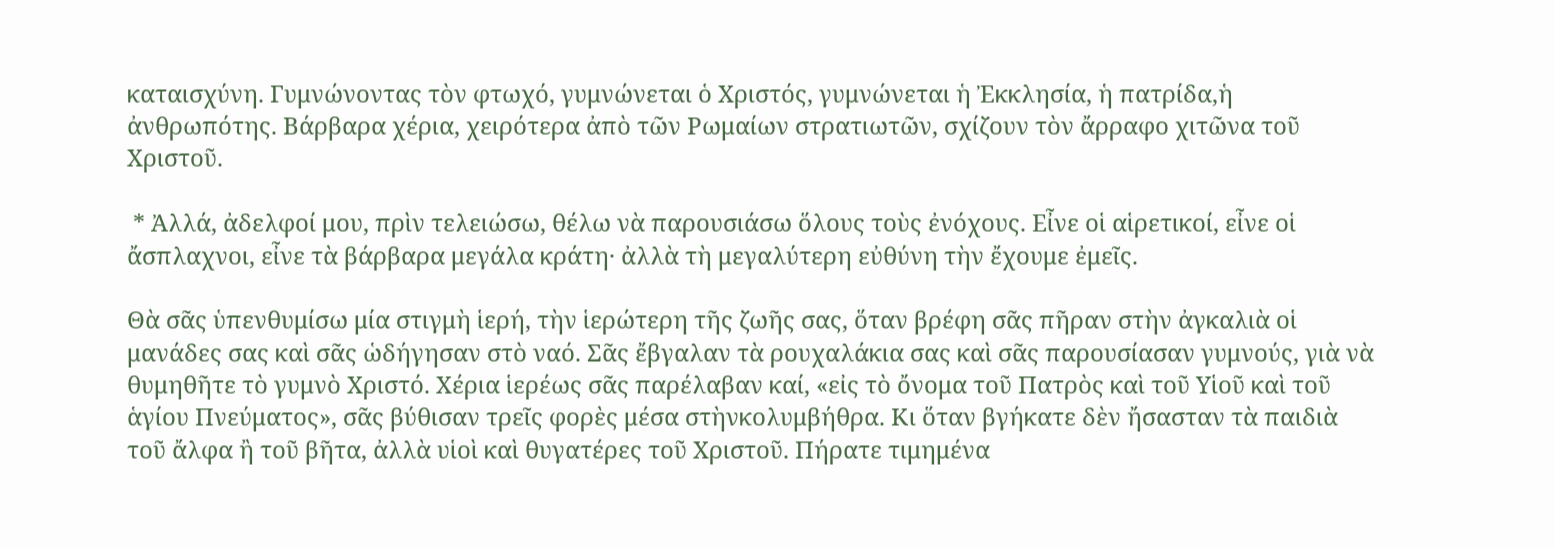καταισχύνη. Γυμνώνοντας τὸν φτωχό, γυμνώνεται ὁ Χριστός, γυμνώνεται ἡ Ἐκκλησία, ἡ πατρίδα,ἡ ἀνθρωπότης. Βάρβαρα χέρια, χειρότερα ἀπὸ τῶν Ρωμαίων στρατιωτῶν, σχίζουν τὸν ἄρραφο χιτῶνα τοῦ Χριστοῦ.

 * Ἀλλά, ἀδελφοί μου, πρὶν τελειώσω, θέλω νὰ παρουσιάσω ὅλους τοὺς ἐνόχους. Εἶνε οἱ αἱρετικοί, εἶνε οἱ ἄσπλαχνοι, εἶνε τὰ βάρβαρα μεγάλα κράτη· ἀλλὰ τὴ μεγαλύτερη εὐθύνη τὴν ἔχουμε ἐμεῖς.

Θὰ σᾶς ὑπενθυμίσω μία στιγμὴ ἱερή, τὴν ἱερώτερη τῆς ζωῆς σας, ὅταν βρέφη σᾶς πῆραν στὴν ἀγκαλιὰ οἱ μανάδες σας καὶ σᾶς ὡδήγησαν στὸ ναό. Σᾶς ἔβγαλαν τὰ ρουχαλάκια σας καὶ σᾶς παρουσίασαν γυμνούς, γιὰ νὰ θυμηθῆτε τὸ γυμνὸ Χριστό. Χέρια ἱερέως σᾶς παρέλαβαν καί, «εἰς τὸ ὄνομα τοῦ Πατρὸς καὶ τοῦ Υἱοῦ καὶ τοῦ ἁγίου Πνεύματος», σᾶς βύθισαν τρεῖς φορὲς μέσα στὴνκολυμβήθρα. Κι ὅταν βγήκατε δὲν ἤσασταν τὰ παιδιὰ τοῦ ἄλφα ἢ τοῦ βῆτα, ἀλλὰ υἱοὶ καὶ θυγατέρες τοῦ Χριστοῦ. Πήρατε τιμημένα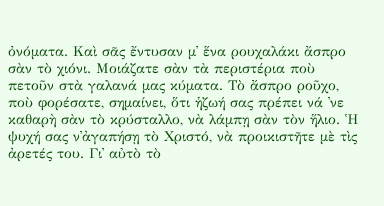ὀνόματα. Καὶ σᾶς ἔντυσαν μ᾿ ἕνα ρουχαλάκι ἄσπρο σὰν τὸ χιόνι. Μοιάζατε σὰν τὰ περιστέρια ποὺ πετοῦν στὰ γαλανά μας κύματα. Τὸ ἄσπρο ροῦχο, ποὺ φορέσατε, σημαίνει, ὅτι ἡζωή σας πρέπει νά ᾽νε καθαρὴ σὰν τὸ κρύσταλλο, νὰ λάμπῃ σὰν τὸν ἥλιο. Ἡ ψυχή σας ν᾿ἀγαπήσῃ τὸ Χριστό, νὰ προικιστῆτε μὲ τὶς ἀρετές του. Γι᾿ αὐτὸ τὸ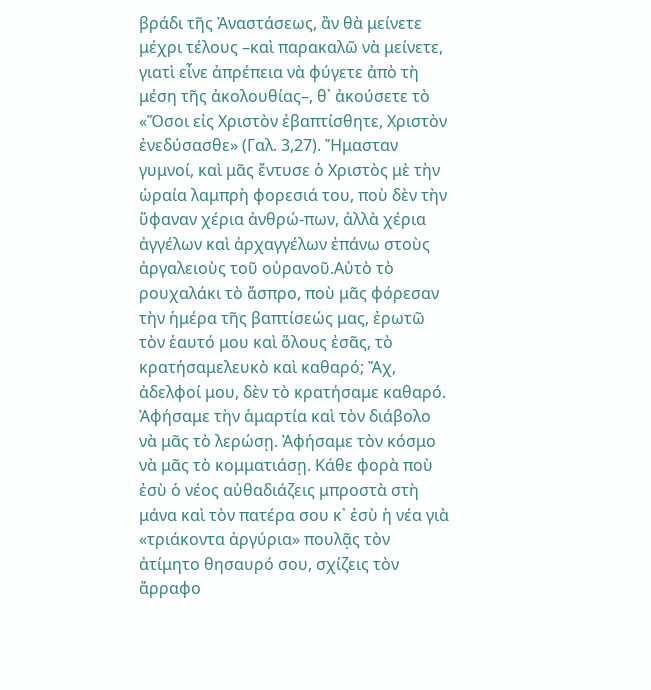βράδι τῆς Ἀναστάσεως, ἂν θὰ μείνετε μέχρι τέλους –καὶ παρακαλῶ νὰ μείνετε, γιατὶ εἶνε ἀπρέπεια νὰ φύγετε ἀπὸ τὴ μέση τῆς ἀκολουθίας–, θ᾿ ἀκούσετε τὸ «Ὅσοι εἰς Χριστὸν ἐβαπτίσθητε, Χριστὸν ἐνεδύσασθε» (Γαλ. 3,27). Ἤμασταν γυμνοί, καὶ μᾶς ἔντυσε ὁ Χριστὸς μὲ τὴν ὡραία λαμπρὴ φορεσιά του, ποὺ δὲν τὴν ὕφαναν χέρια ἀνθρώ-πων, ἀλλὰ χέρια ἀγγέλων καὶ ἀρχαγγέλων ἐπάνω στοὺς ἀργαλειοὺς τοῦ οὐρανοῦ.Αὐτὸ τὸ ρουχαλάκι τὸ ἄσπρο, ποὺ μᾶς φόρεσαν τὴν ἡμέρα τῆς βαπτίσεώς μας, ἐρωτῶ τὸν ἑαυτό μου καὶ ὅλους ἐσᾶς, τὸ κρατήσαμελευκὸ καὶ καθαρό; Ἄχ, ἀδελφοί μου, δὲν τὸ κρατήσαμε καθαρό. Ἀφήσαμε τὴν ἁμαρτία καὶ τὸν διάβολο νὰ μᾶς τὸ λερώσῃ. Ἀφήσαμε τὸν κόσμο νὰ μᾶς τὸ κομματιάσῃ. Κάθε φορὰ ποὺ ἐσὺ ὁ νέος αὐθαδιάζεις μπροστὰ στὴ μάνα καὶ τὸν πατέρα σου κ᾽ ἐσὺ ἡ νέα γιὰ «τριάκοντα ἀργύρια» πουλᾷς τὸν ἀτίμητο θησαυρό σου, σχίζεις τὸν ἄρραφο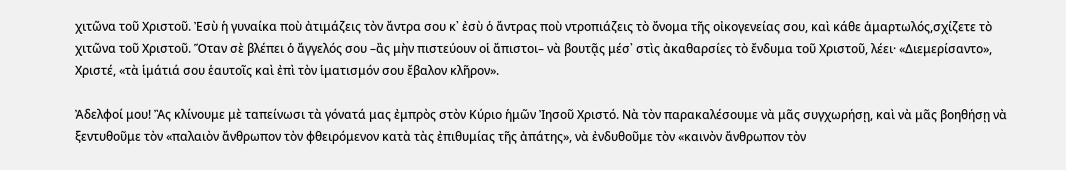χιτῶνα τοῦ Χριστοῦ. Ἐσὺ ἡ γυναίκα ποὺ ἀτιμάζεις τὸν ἄντρα σου κ᾿ ἐσὺ ὁ ἄντρας ποὺ ντροπιάζεις τὸ ὄνομα τῆς οἰκογενείας σου, καὶ κάθε ἁμαρτωλός,σχίζετε τὸ χιτῶνα τοῦ Χριστοῦ. Ὅταν σὲ βλέπει ὁ ἄγγελός σου –ἂς μὴν πιστεύουν οἱ ἄπιστοι– νὰ βουτᾷς μέσ᾿ στὶς ἀκαθαρσίες τὸ ἔνδυμα τοῦ Χριστοῦ, λέει· «Διεμερίσαντο», Χριστέ, «τὰ ἱμάτιά σου ἑαυτοῖς καὶ ἐπὶ τὸν ἱματισμόν σου ἔβαλον κλῆρον».

Ἀδελφοί μου! Ἂς κλίνουμε μὲ ταπείνωσι τὰ γόνατά μας ἐμπρὸς στὸν Κύριο ἡμῶν Ἰησοῦ Χριστό. Νὰ τὸν παρακαλέσουμε νὰ μᾶς συγχωρήσῃ, καὶ νὰ μᾶς βοηθήσῃ νὰ ξεντυθοῦμε τὸν «παλαιὸν ἄνθρωπον τὸν φθειρόμενον κατὰ τὰς ἐπιθυμίας τῆς ἀπάτης», νὰ ἐνδυθοῦμε τὸν «καινὸν ἄνθρωπον τὸν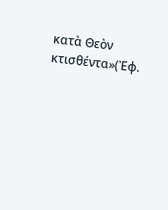κατὰ Θεὸν κτισθέντα»(Ἐφ.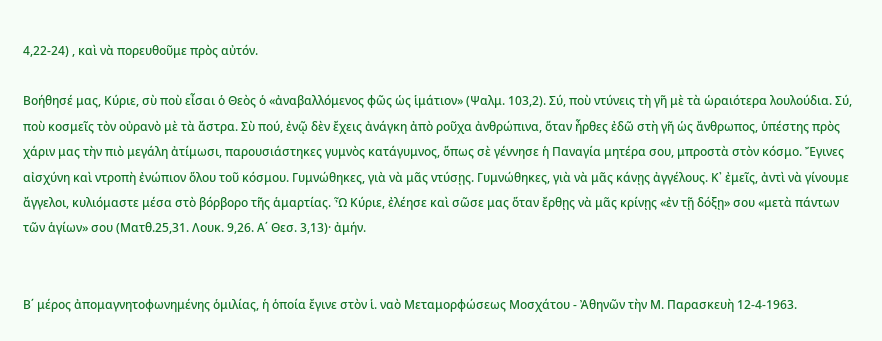4,22-24) , καὶ νὰ πορευθοῦμε πρὸς αὐτόν.

Βοήθησέ μας, Κύριε, σὺ ποὺ εἶσαι ὁ Θεὸς ὁ «ἀναβαλλόμενος φῶς ὡς ἱμάτιον» (Ψαλμ. 103,2). Σύ, ποὺ ντύνεις τὴ γῆ μὲ τὰ ὡραιότερα λουλούδια. Σύ, ποὺ κοσμεῖς τὸν οὐρανὸ μὲ τὰ ἄστρα. Σὺ πού, ἐνῷ δὲν ἔχεις ἀνάγκη ἀπὸ ροῦχα ἀνθρώπινα, ὅταν ἦρθες ἐδῶ στὴ γῆ ὡς ἄνθρωπος, ὑπέστης πρὸς χάριν μας τὴν πιὸ μεγάλη ἀτίμωσι, παρουσιάστηκες γυμνὸς κατάγυμνος, ὅπως σὲ γέννησε ἡ Παναγία μητέρα σου, μπροστὰ στὸν κόσμο. Ἔγινες αἰσχύνη καὶ ντροπὴ ἐνώπιον ὅλου τοῦ κόσμου. Γυμνώθηκες, γιὰ νὰ μᾶς ντύσῃς. Γυμνώθηκες, γιὰ νὰ μᾶς κάνῃς ἀγγέλους. Κ᾿ ἐμεῖς, ἀντὶ νὰ γίνουμε ἄγγελοι, κυλιόμαστε μέσα στὸ βόρβορο τῆς ἁμαρτίας. Ὦ Κύριε, ἐλέησε καὶ σῶσε μας ὅταν ἔρθῃς νὰ μᾶς κρίνῃς «ἐν τῇ δόξῃ» σου «μετὰ πάντων τῶν ἁγίων» σου (Ματθ.25,31. Λουκ. 9,26. Α΄ Θεσ. 3,13)· ἀμήν.


Β΄ μέρος ἀπομαγνητοφωνημένης ὁμιλίας, ἡ ὁποία ἔγινε στὸν ἱ. ναὸ Μεταμορφώσεως Μοσχάτου - Ἀθηνῶν τὴν Μ. Παρασκευὴ 12-4-1963.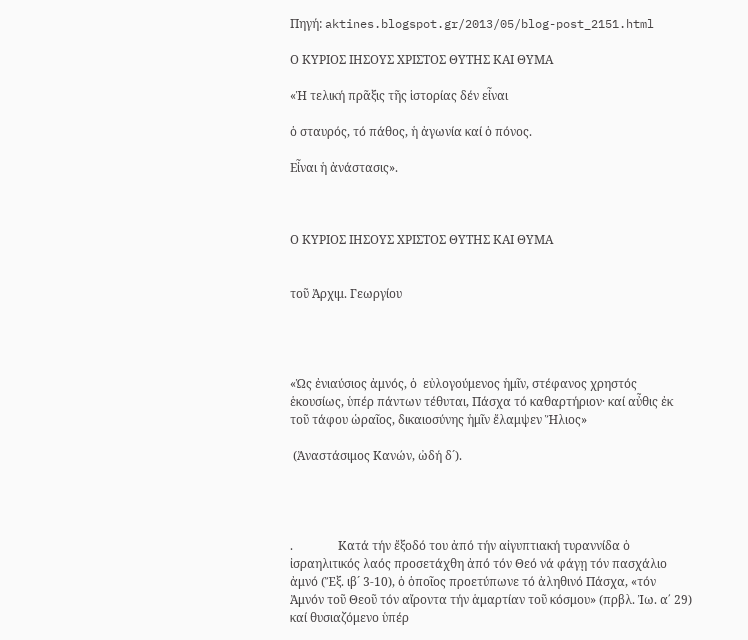Πηγή: aktines.blogspot.gr/2013/05/blog-post_2151.html

Ο ΚΥΡΙΟΣ ΙΗΣΟΥΣ ΧΡΙΣΤΟΣ ΘΥΤΗΣ ΚΑΙ ΘΥΜΑ

«Ἡ τελική πρᾶξις τῆς ἱστορίας δέν εἶναι

ὁ σταυρός, τό πάθος, ἡ ἀγωνία καί ὁ πόνος.

Εἶναι ἡ ἀνάστασις».



Ο ΚΥΡΙΟΣ ΙΗΣΟΥΣ ΧΡΙΣΤΟΣ ΘΥΤΗΣ ΚΑΙ ΘΥΜΑ


τοῦ Ἀρχιμ. Γεωργίου




«Ὡς ἐνιαύσιος ἀμνός, ὁ  εὐλογούμενος ἡμῖν, στέφανος χρηστός ἑκουσίως, ὑπέρ πάντων τέθυται, Πάσχα τό καθαρτήριον· καί αὖθις ἐκ τοῦ τάφου ὡραῖος, δικαιοσύνης ἡμῖν ἔλαμψεν Ἥλιος»

 (Ἀναστάσιμος Κανών, ὠδή δ´).




.               Κατά τήν ἔξοδό του ἀπό τήν αἰγυπτιακή τυραννίδα ὁ ἰσραηλιτικός λαός προσετάχθη ἀπό τόν Θεό νά φάγῃ τόν πασχάλιο ἀμνό (Ἔξ. ιβ´ 3-10), ὁ ὁποῖος προετύπωνε τό ἀληθινό Πάσχα, «τόν Ἀμνόν τοῦ Θεοῦ τόν αἴροντα τήν ἁμαρτίαν τοῦ κόσμου» (πρβλ. Ἰω. α΄ 29) καί θυσιαζόμενο ὑπέρ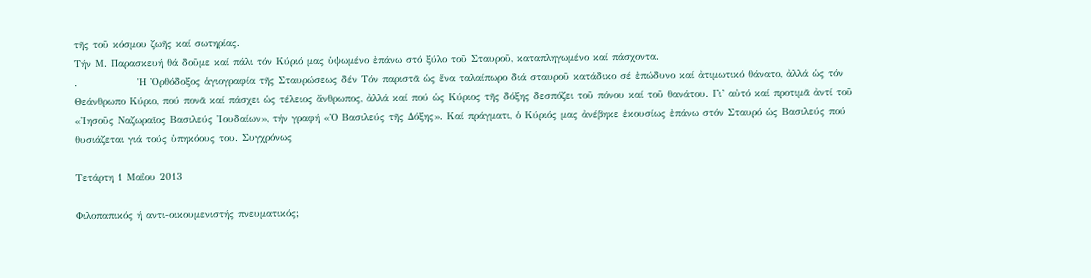τῆς τοῦ κόσμου ζωῆς καί σωτηρίας.
Τήν Μ. Παρασκευή θά δοῦμε καί πάλι τόν Κύριό μας ὑψωμένο ἐπάνω στό ξύλο τοῦ Σταυροῦ, καταπληγωμένο καί πάσχοντα.
.               Ἡ Ὀρθόδοξος ἁγιογραφία τῆς Σταυρώσεως δέν Τόν παριστᾶ ὡς ἕνα ταλαίπωρο διά σταυροῦ κατάδικο σέ ἐπώδυνο καί ἀτιμωτικό θάνατο, ἀλλά ὡς τόν Θεάνθρωπο Κύριο, πού πονᾶ καί πάσχει ὡς τέλειος ἄνθρωπος, ἀλλά καί πού ὡς Κύριος τῆς δόξης δεσπόζει τοῦ πόνου καί τοῦ θανάτου. Γι’ αὐτό καί προτιμᾶ ἀντί τοῦ «Ἰησοῦς Ναζωραῖος Βασιλεύς Ἰουδαίων», τήν γραφή «Ὁ Βασιλεύς τῆς Δόξης». Καί πράγματι, ὁ Κύριός μας ἀνέβηκε ἑκουσίως ἐπάνω στόν Σταυρό ὡς Βασιλεύς πού θυσιάζεται γιά τούς ὑπηκόους του. Συγχρόνως

Τετάρτη 1 Μαΐου 2013

Φιλοπαπικός ή αντι-οικουμενιστής πνευματικός;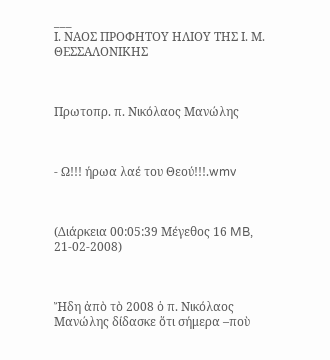___
Ι. ΝΑΟΣ ΠΡΟΦΗΤΟΥ ΗΛΙΟΥ ΤΗΣ Ι. Μ. ΘΕΣΣΑΛΟΝΙΚΗΣ



Πρωτοπρ. π. Νικόλαος Μανώλης



- Ω!!! ήρωα λαέ του Θεού!!!.wmv



(Διάρκεια 00:05:39 Μέγεθος 16 MB, 21-02-2008)



Ἤδη ἀπὸ τὸ 2008 ὁ π. Νικόλαος Μανώλης δίδασκε ὅτι σήμερα –ποὺ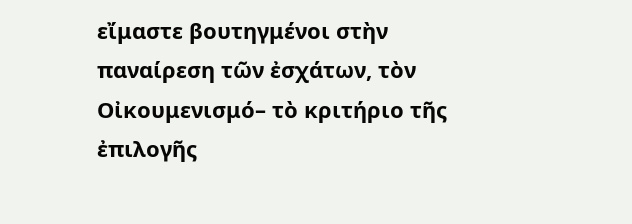εἴμαστε βουτηγμένοι στὴν παναίρεση τῶν ἐσχάτων, τὸν Οἰκουμενισμό– τὸ κριτήριο τῆς ἐπιλογῆς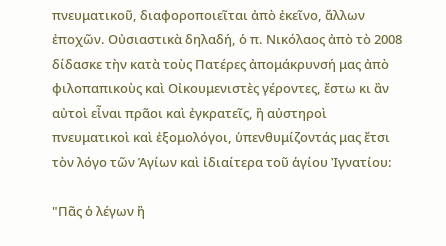πνευματικοῦ, διαφοροποιεῖται ἀπὸ ἐκεῖνο, ἄλλων ἐποχῶν. Οὐσιαστικὰ δηλαδή, ὁ π. Νικόλαος ἀπὸ τὸ 2008 δίδασκε τὴν κατὰ τοὺς Πατέρες ἀπομάκρυνσή μας ἀπὸ φιλοπαπικοὺς καὶ Οἰκουμενιστὲς γέροντες, ἔστω κι ἂν αὐτοὶ εἶναι πρᾶοι καὶ ἐγκρατεῖς, ἢ αὐστηροὶ πνευματικοὶ καὶ ἐξομολόγοι, ὑπενθυμίζοντάς μας ἔτσι τὸν λόγο τῶν Ἁγίων καὶ ἰδιαίτερα τοῦ ἁγίου Ἰγνατίου:

"Πᾶς ὁ λέγων ἢ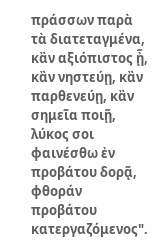πράσσων παρὰ τὰ διατεταγμένα, κἂν αξιόπιστος ᾖ, κἂν νηστεύῃ, κἂν παρθενεύῃ, κἂν σημεῖα ποιῇ, λύκος σοι φαινέσθω ἐν προβάτου δορᾷ, φθοράν προβάτου κατεργαζόμενος".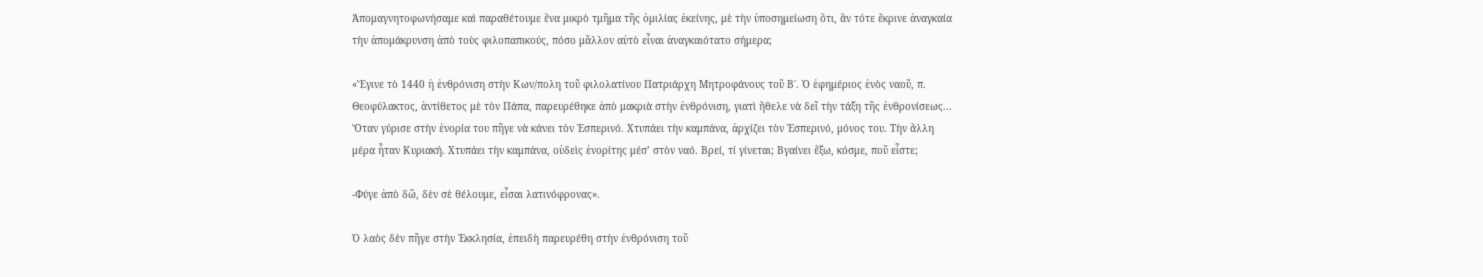Ἀπομαγνητοφωνήσαμε καὶ παραθέτουμε ἕνα μικρὸ τμῆμα τῆς ὁμιλίας ἐκείνης, μὲ τὴν ὑποσημείωση ὅτι, ἂν τότε ἔκρινε ἀναγκαία τὴν ἀπομάκρυνση ἀπὸ τοὺς φιλοπαπικούς, πόσο μᾶλλον αὐτὸ εἶναι ἀναγκαιότατο σήμερα;

«Ἔγινε τὸ 1440 ἡ ἐνθρόνιση στὴν Κων/πολη τοῦ φιλολατίνου Πατριάρχη Μητροφάνους τοῦ Β΄. Ὁ ἐφημέριος ἑνὸς ναοῦ, π. Θεοφύλακτος, ἀντίθετος μὲ τὸν Πάπα, παρευρέθηκε ἀπὸ μακριὰ στὴν ἐνθρόνιση, γιατὶ ἤθελε νὰ δεῖ τὴν τάξη τῆς ἐνθρονίσεως... Ὅταν γύρισε στὴν ἐνορία του πῆγε νὰ κάνει τὸν Ἑσπερινό. Χτυπάει τὴν καμπάνα, ἀρχίζει τὸν Ἑσπερινό, μόνος του. Τὴν ἄλλη μέρα ἦταν Κυριακή. Χτυπάει τὴν καμπάνα, οὐδεὶς ἐνορίτης μέσ’ στὸν ναό. Βρεί, τί γίνεται; Βγαίνει ἔξω, κόσμε, ποῦ εἶστε;

-Φύγε ἀπὸ δῶ, δὲν σὲ θέλουμε, εἶσαι λατινόφρονας».

Ὁ λαὸς δὲν πῆγε στὴν Ἐκκλησία, ἐπειδὴ παρευρέθη στὴν ἐνθρόνιση τοῦ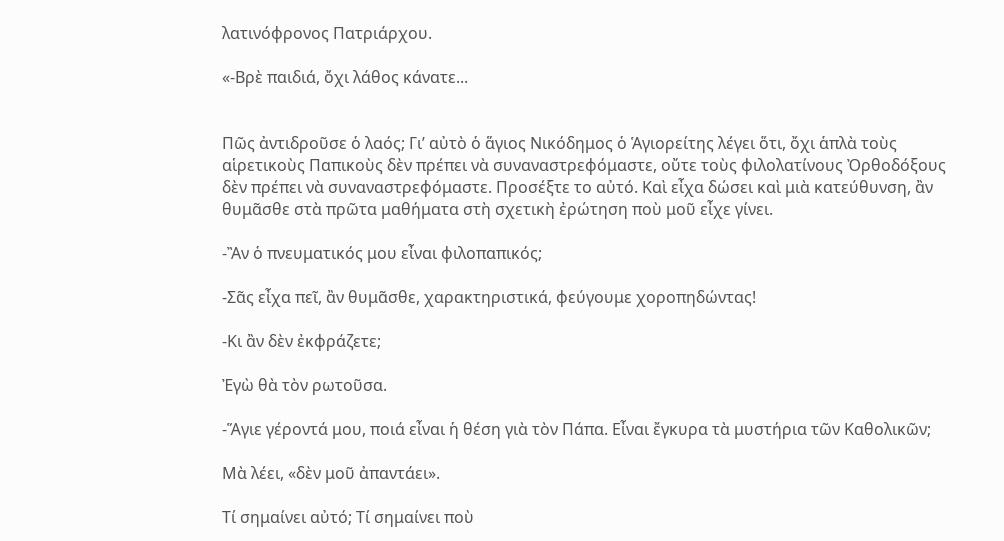λατινόφρονος Πατριάρχου.

«-Βρὲ παιδιά, ὄχι λάθος κάνατε...


Πῶς ἀντιδροῦσε ὁ λαός; Γι’ αὐτὸ ὁ ἅγιος Νικόδημος ὁ Ἁγιορείτης λέγει ὅτι, ὄχι ἁπλὰ τοὺς αἱρετικοὺς Παπικοὺς δὲν πρέπει νὰ συναναστρεφόμαστε, οὔτε τοὺς φιλολατίνους Ὀρθοδόξους δὲν πρέπει νὰ συναναστρεφόμαστε. Προσέξτε το αὐτό. Καὶ εἶχα δώσει καὶ μιὰ κατεύθυνση, ἂν θυμᾶσθε στὰ πρῶτα μαθήματα στὴ σχετικὴ ἐρώτηση ποὺ μοῦ εἶχε γίνει.

-Ἂν ὁ πνευματικός μου εἶναι φιλοπαπικός;

-Σᾶς εἶχα πεῖ, ἂν θυμᾶσθε, χαρακτηριστικά, φεύγουμε χοροπηδώντας!

-Κι ἂν δὲν ἐκφράζετε;

Ἐγὼ θὰ τὸν ρωτοῦσα.

-Ἅγιε γέροντά μου, ποιά εἶναι ἡ θέση γιὰ τὸν Πάπα. Εἶναι ἔγκυρα τὰ μυστήρια τῶν Καθολικῶν;

Μὰ λέει, «δὲν μοῦ ἀπαντάει».

Τί σημαίνει αὐτό; Τί σημαίνει ποὺ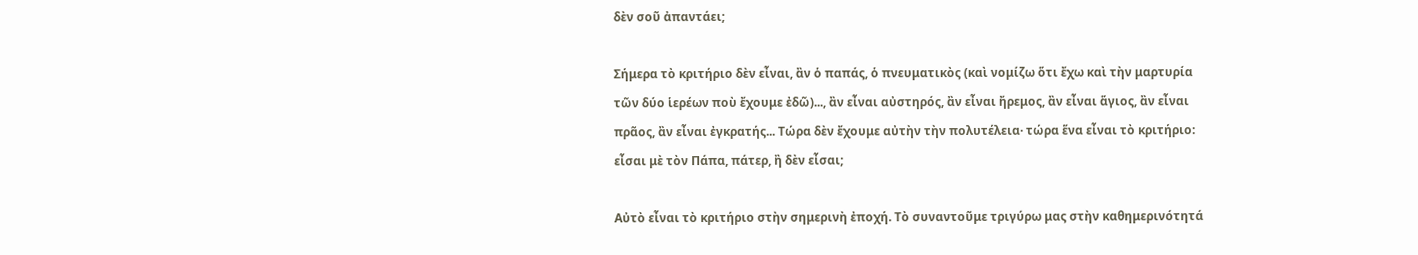δὲν σοῦ ἀπαντάει;

Σήμερα τὸ κριτήριο δὲν εἶναι, ἂν ὁ παπάς, ὁ πνευματικὸς (καὶ νομίζω ὅτι ἔχω καὶ τὴν μαρτυρία τῶν δύο ἱερέων ποὺ ἔχουμε ἐδῶ)..., ἂν εἶναι αὐστηρός, ἂν εἶναι ἤρεμος, ἂν εἶναι ἅγιος, ἂν εἶναι πρᾶος, ἂν εἶναι ἐγκρατής... Τώρα δὲν ἔχουμε αὐτὴν τὴν πολυτέλεια· τώρα ἕνα εἶναι τὸ κριτήριο: εἶσαι μὲ τὸν Πάπα, πάτερ, ἢ δὲν εἶσαι;

Αὐτὸ εἶναι τὸ κριτήριο στὴν σημερινὴ ἐποχή. Τὸ συναντοῦμε τριγύρω μας στὴν καθημερινότητά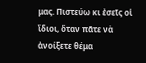μας. Πιστεύω κι ἐσεῖς οἱ ἴδιοι, ὅταν πᾶτε νὰ ἀνοίξετε θέμα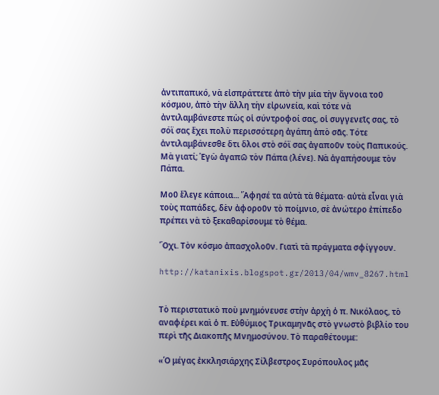ἀντιπαπικό, νὰ εἰσπράττετε ἀπὸ τὴν μία τὴν ἄγνοια τοῦ κόσμου, ἀπὸ τὴν ἄλλη τὴν εἰρωνεία, καὶ τότε νὰ ἀντιλαμβάνεστε πὼς οἱ σύντροφοί σας, οἱ συγγενεῖς σας, τὸ σόϊ σας ἔχει πολὺ περισσότερη ἀγάπη ἀπὸ σᾶς. Τότε ἀντιλαμβάνεσθε ὅτι ὅλοι στὸ σόϊ σας ἀγαποῦν τοὺς Παπικούς. Μὰ γιατί; Ἐγὼ ἀγαπῶ τὸν Πάπα (λένε). Νὰ ἀγαπήσουμε τὸν Πάπα.

Μοῦ ἔλεγε κάποια... Ἄφησέ τα αὐτὰ τὰ θέματα· αὐτὰ εἶναι γιὰ τοὺς παπάδες, δὲν ἀφοροῦν τὸ ποίμνιο, σὲ ἀνώτερο ἐπίπεδο πρέπει νὰ τὸ ξεκαθαρίσουμε τὸ θέμα.

Ὅχι. Τὸν κόσμο ἀπασχολοῦν. Γιατὶ τὰ πράγματα σφίγγουν.

http://katanixis.blogspot.gr/2013/04/wmv_8267.html


Τὸ περιστατικὸ ποὺ μνημόνευσε στὴν ἀρχὴ ὁ π. Νικόλαος, τὸ αναφέρει καὶ ὁ π. Εὐθύμιος Τρικαμηνᾶς στὸ γνωστὸ βιβλίο του περὶ τῆς Διακοπῆς Μνημοσύνου. Τὸ παραθέτουμε:

«Ὁ μέγας ἐκκλησιάρχης Σίλβεστρος Συρόπουλος μᾶς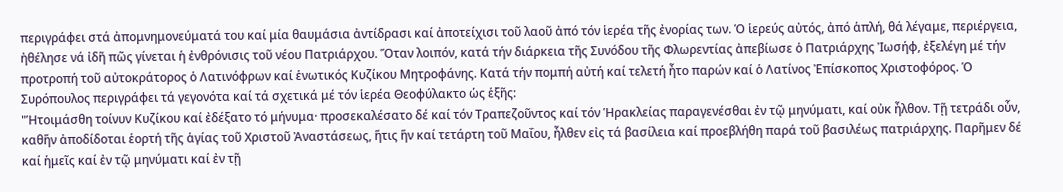περιγράφει στά ἀπομνημονεύματά του καί μία θαυμάσια ἀντίδρασι καί ἀποτείχισι τοῦ λαοῦ ἀπό τόν ἱερέα τῆς ἐνορίας των. Ὁ ἱερεύς αὐτός, ἀπό ἁπλή, θά λέγαμε, περιέργεια, ἠθέλησε νά ἰδῆ πῶς γίνεται ἡ ἐνθρόνισις τοῦ νέου Πατριάρχου. Ὅταν λοιπόν, κατά τήν διάρκεια τῆς Συνόδου τῆς Φλωρεντίας ἀπεβίωσε ὁ Πατριάρχης Ἰωσήφ, ἐξελέγη μέ τήν προτροπή τοῦ αὐτοκράτορος ὁ Λατινόφρων καί ἑνωτικός Κυζίκου Μητροφάνης. Κατά τήν πομπή αὐτή καί τελετή ἦτο παρών καί ὁ Λατίνος Ἐπίσκοπος Χριστοφόρος. Ὁ Συρόπουλος περιγράφει τά γεγονότα καί τά σχετικά μέ τόν ἱερέα Θεοφύλακτο ὡς ἑξῆς:
"Ἡτοιμάσθη τοίνυν Κυζίκου καί ἐδέξατο τό μήνυμα· προσεκαλέσατο δέ καί τόν Τραπεζοῦντος καί τόν Ἡρακλείας παραγενέσθαι ἐν τῷ μηνύματι, καί οὐκ ἦλθον. Τῇ τετράδι οὖν, καθἥν ἀποδίδοται ἑορτή τῆς ἁγίας τοῦ Χριστοῦ Ἀναστάσεως, ἥτις ἥν καί τετάρτη τοῦ Μαΐου, ἦλθεν εἰς τά βασίλεια καί προεβλήθη παρά τοῦ βασιλέως πατριάρχης. Παρῆμεν δέ καί ἡμεῖς καί ἐν τῷ μηνύματι καί ἐν τῇ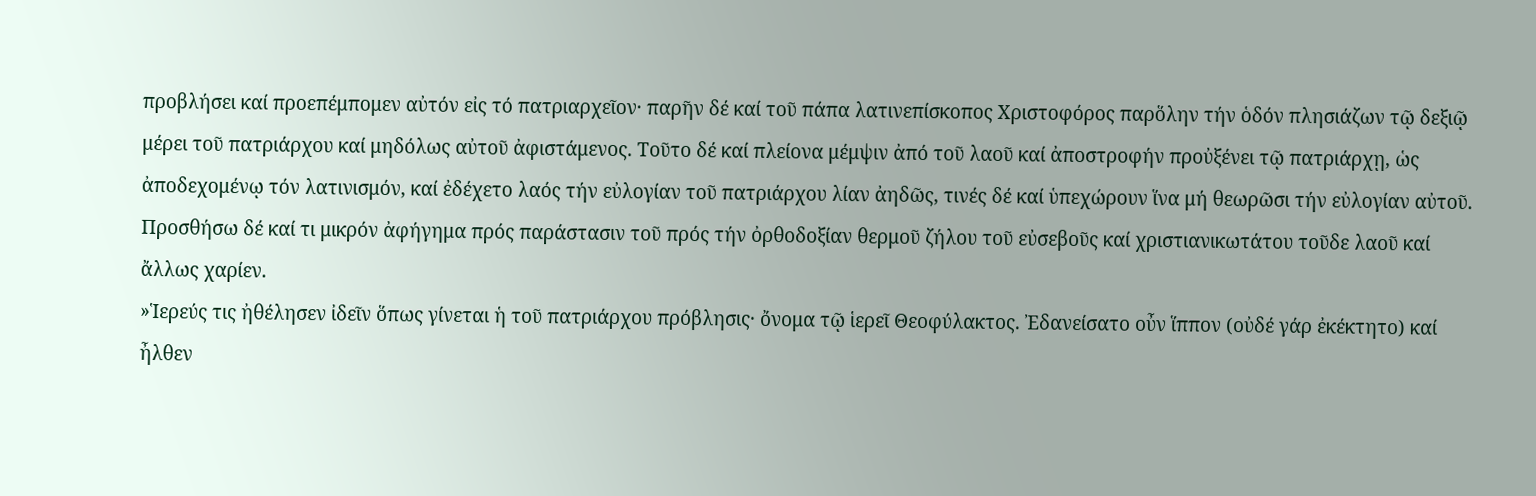προβλήσει καί προεπέμπομεν αὐτόν εἰς τό πατριαρχεῖον· παρῆν δέ καί τοῦ πάπα λατινεπίσκοπος Χριστοφόρος παρὅλην τήν ὁδόν πλησιάζων τῷ δεξιῷ μέρει τοῦ πατριάρχου καί μηδόλως αὐτοῦ ἀφιστάμενος. Τοῦτο δέ καί πλείονα μέμψιν ἀπό τοῦ λαοῦ καί ἀποστροφήν προὐξένει τῷ πατριάρχῃ, ὡς ἀποδεχομένῳ τόν λατινισμόν, καί ἐδέχετο λαός τήν εὐλογίαν τοῦ πατριάρχου λίαν ἀηδῶς, τινές δέ καί ὑπεχώρουν ἵνα μή θεωρῶσι τήν εὐλογίαν αὐτοῦ.  Προσθήσω δέ καί τι μικρόν ἀφήγημα πρός παράστασιν τοῦ πρός τήν ὀρθοδοξίαν θερμοῦ ζήλου τοῦ εὐσεβοῦς καί χριστιανικωτάτου τοῦδε λαοῦ καί ἄλλως χαρίεν.
»Ἱερεύς τις ἠθέλησεν ἰδεῖν ὅπως γίνεται ἡ τοῦ πατριάρχου πρόβλησις· ὄνομα τῷ ἱερεῖ Θεοφύλακτος. Ἐδανείσατο οὖν ἵππον (οὐδέ γάρ ἐκέκτητο) καί ἦλθεν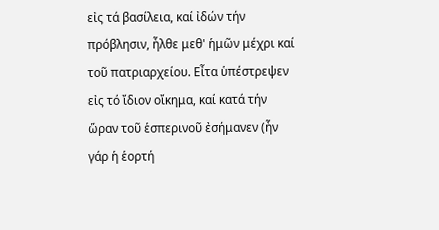εἰς τά βασίλεια, καί ἰδών τήν πρόβλησιν, ἦλθε μεθ' ἡμῶν μέχρι καί τοῦ πατριαρχείου. Εἶτα ὑπέστρεψεν εἰς τό ἴδιον οἴκημα, καί κατά τήν ὥραν τοῦ ἑσπερινοῦ ἐσήμανεν (ἦν γάρ ἡ ἑορτή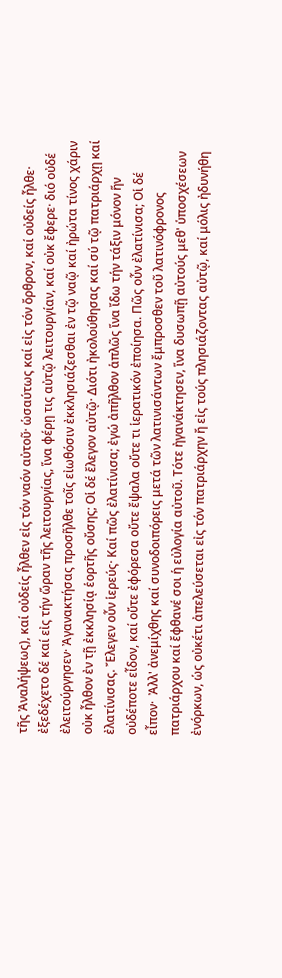τῆς Ἀναλήψεως), καί οὐδείς ἦλθεν εἰς τόν ναόν αὐτοῦ· ὡσαύτως καί εἰς τόν ὄρθρον, καί οὐδείς ἦλθε· ἐξεδέχετο δέ καί εἰς τήν ὥραν τῆς λειτουργίας, ἵνα φέρῃ τις αὐτῷ λειτουργίαν, καί οὐκ ἔφερε· διό οὐδέ ἐλειτούργησεν· Ἀγανακτήσας προσῆλθε τοῖς εἰωθόσιν ἐκκλησιάζεσθαι ἐν τῷ ναῷ καί ἠρώτα τίνος χάριν οὐκ ἦλθον ἐν τῇ ἐκκλησίᾳ ἑορτῆς οὔσης; Οἱ δέ ἔλεγον αὐτῷ· Διότι ἠκολούθησας καί σύ τῷ πατριάρχῃ καί ἐλατίνισας. Ἔλεγεν οὖν ἱερεύς· Καί πῶς ἐλατίνισα; ἐγώ ἀπῆλθον ἁπλῶς ἵνα ἴδω τήν τάξιν μόνον ἥν οὐδέποτε εἶδον, καί οὔτε ἐφόρεσα οὔτε ἔψαλα οὔτε τι ἱερατικόν ἐποίησα. Πῶς οὖν ἐλατίνισα; Οἱ δέ εἶπον·  Ἀλλ' ἀνεμίχθης καί συνοδοιπόρεις μετά τῶν λατινισάντων ἔμπροσθεν τοῦ λατινόφρονος πατριάρχου καί ἔφθανέ σοι ἡ εὐλογία αὐτοῦ. Τότε ἠγανάκτησεν, ἵνα δυσωπῇ αὐτούς μεθ' ὑποσχέσεων ἐνόρκων, ὡς οὐκέτι ἀπελεύσεται εἰς τόν πατριάρχην ἤ εἰς τούς πλησιάζοντας αὐτῷ, καί μόλις ἠδυνήθη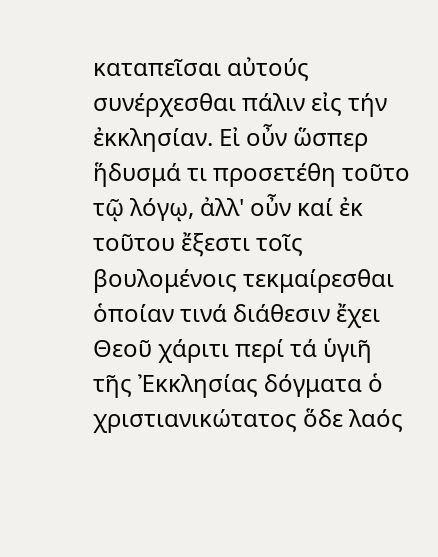καταπεῖσαι αὐτούς συνέρχεσθαι πάλιν εἰς τήν ἐκκλησίαν. Εἰ οὖν ὥσπερ ἥδυσμά τι προσετέθη τοῦτο τῷ λόγῳ, ἀλλ' οὖν καί ἐκ τοῦτου ἔξεστι τοῖς βουλομένοις τεκμαίρεσθαι ὁποίαν τινά διάθεσιν ἔχει Θεοῦ χάριτι περί τά ὑγιῆ τῆς Ἐκκλησίας δόγματα ὁ χριστιανικώτατος ὅδε λαός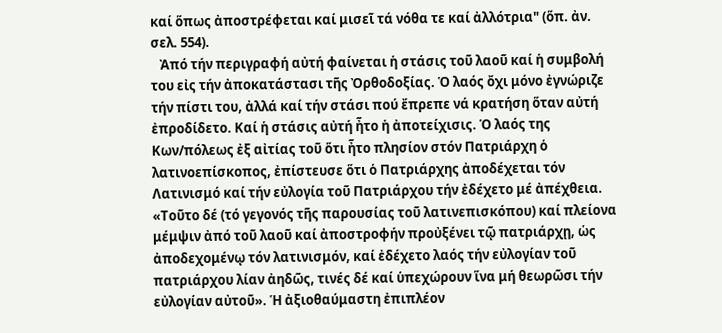καί ὅπως ἀποστρέφεται καί μισεῖ τά νόθα τε καί ἀλλότρια" (ὅπ. ἀν. σελ. 554).
   Ἀπό τήν περιγραφή αὐτή φαίνεται ἡ στάσις τοῦ λαοῦ καί ἡ συμβολή του εἰς τήν ἀποκατάστασι τῆς Ὀρθοδοξίας. Ὁ λαός ὄχι μόνο ἐγνώριζε τήν πίστι του, ἀλλά καί τήν στάσι πού ἔπρεπε νά κρατήση ὅταν αὐτή ἐπροδίδετο. Καί ἡ στάσις αὐτή ἦτο ἡ ἀποτείχισις. Ὁ λαός της Κων/πόλεως ἐξ αἰτίας τοῦ ὅτι ἦτο πλησίον στόν Πατριάρχη ὁ λατινοεπίσκοπος, ἐπίστευσε ὅτι ὁ Πατριάρχης ἀποδέχεται τόν Λατινισμό καί τήν εὐλογία τοῦ Πατριάρχου τήν ἐδέχετο μέ ἀπέχθεια. «Τοῦτο δέ (τό γεγονός τῆς παρουσίας τοῦ λατινεπισκόπου) καί πλείονα μέμψιν ἀπό τοῦ λαοῦ καί ἀποστροφήν προὐξένει τῷ πατριάρχῃ, ὡς ἀποδεχομένῳ τόν λατινισμόν, καί ἐδέχετο λαός τήν εὐλογίαν τοῦ πατριάρχου λίαν ἀηδῶς, τινές δέ καί ὑπεχώρουν ἵνα μή θεωρῶσι τήν εὐλογίαν αὐτοῦ». Ἡ ἀξιοθαύμαστη ἐπιπλέον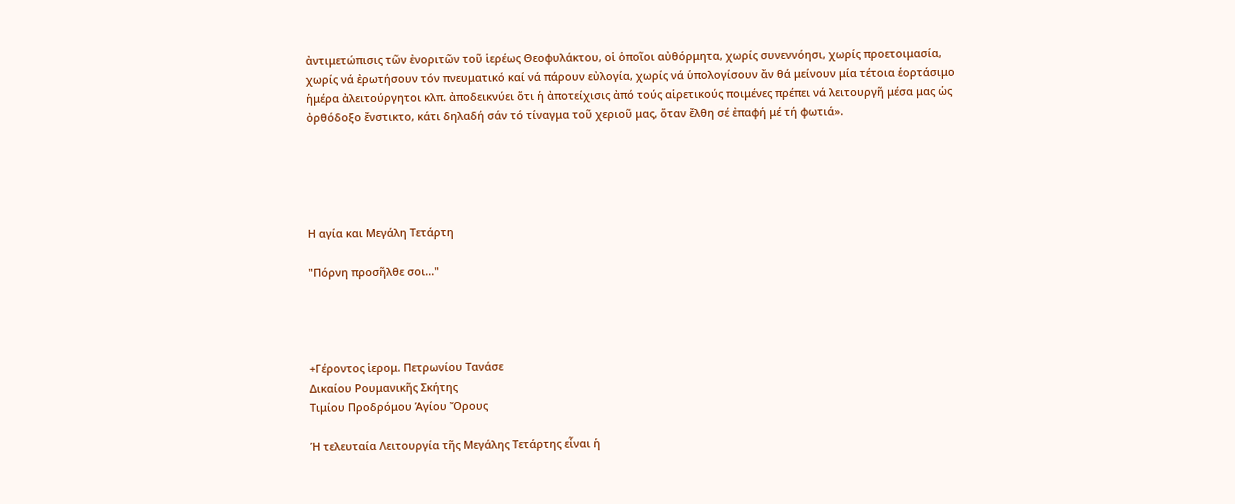ἀντιμετώπισις τῶν ἐνοριτῶν τοῦ ἱερέως Θεοφυλάκτου, οἱ ὁποῖοι αὐθόρμητα, χωρίς συνεννόησι, χωρίς προετοιμασία, χωρίς νά ἐρωτήσουν τόν πνευματικό καί νά πάρουν εὐλογία, χωρίς νά ὑπολογίσουν ἄν θά μείνουν μία τέτοια ἑορτάσιμο ἡμέρα ἀλειτούργητοι κλπ. ἀποδεικνύει ὅτι ἡ ἀποτείχισις ἀπό τούς αἱρετικούς ποιμένες πρέπει νά λειτουργῆ μέσα μας ὡς ὀρθόδοξο ἔνστικτο, κάτι δηλαδή σάν τό τίναγμα τοῦ χεριοῦ μας, ὅταν ἔλθη σέ ἐπαφή μέ τή φωτιά».





Η αγία και Μεγάλη Τετάρτη

"Πόρνη προσῆλθε σοι..."




+Γέροντος ἱερομ. Πετρωνίου Τανάσε
Δικαίου Ρουμανικῆς Σκήτης
Τιμίου Προδρόμου Ἁγίου Ὄρους

Ἡ τελευταία Λειτουργία τῆς Μεγάλης Τετάρτης εἶναι ἡ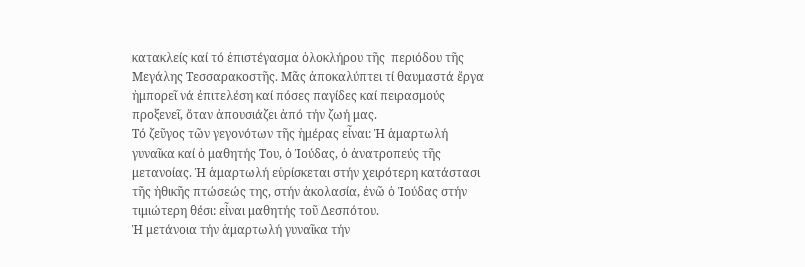κατακλείς καί τό ἐπιστέγασμα ὁλοκλήρου τῆς  περιόδου τῆς Μεγάλης Τεσσαρακοστῆς. Μᾶς ἀποκαλύπτει τί θαυμαστά ἔργα ἠμπορεῖ νά ἐπιτελέση καί πόσες παγίδες καί πειρασμούς προξενεῖ, ὅταν ἀπουσιάζει ἀπό τήν ζωή μας.
Τό ζεῦγος τῶν γεγονότων τῆς ἡμέρας εἶναι: Ἡ ἁμαρτωλή γυναῖκα καί ὁ μαθητής Του, ὁ Ἰούδας, ὁ ἀνατροπεύς τῆς μετανοίας. Ἡ ἁμαρτωλή εὑρίσκεται στήν χειρότερη κατάστασι τῆς ἠθικῆς πτώσεώς της, στήν ἀκολασία, ἐνῶ ὁ Ἰούδας στήν τιμιώτερη θέσι: εἶναι μαθητής τοῦ Δεσπότου.
Ἡ μετάνοια τήν ἁμαρτωλή γυναῖκα τήν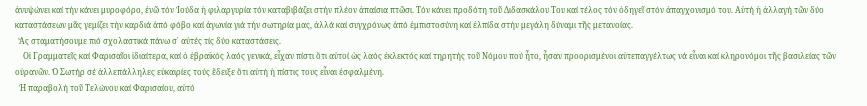ἀνυψώνει καί τήν κάνει μυροφόρο, ἐνῶ τόν Ἰούδα ἡ φιλαργυρία τόν καταβιβάζει στήν πλέον ἀπαίσια πτῶσι. Τόν κάνει προδότη τοῦ Διδασκάλου Του καί τέλος τόν ὁδηγεῖ στόν ἀπαγχονισμό του. Αὐτή ἡ ἀλλαγή τῶν δύο καταστάσεων μᾶς γεμίζει τήν καρδιά ἀπό φόβο καί ἀγωνία γιά τήν σωτηρία μας, ἀλλά καί συγχρόνως ἀπό ἐμπιστοσύνη καί ἐλπίδα στήν μεγάλη δύναμι τῆς μετανοίας.
  Ἄς σταματήσουμε πιό σχολαστικά πάνω σ᾿ αὐτές τίς δύο καταστάσεις.
    Οἱ Γραμματεῖς καί Φαρισαῖοι ἰδιαίτερα, καί ὁ ἑβραϊκός λαός γενικά, εἶχαν πίστι ὅτι αὐτοί ὡς λαός ἐκλεκτός καί τηρητής τοῦ Νόμου πού ἦτο, ἦσαν προορισμένοι αὐτεπαγγέλτως νά εἶναι καί κληρονόμοι τῆς βασιλείας τῶν οὐρανῶν. Ὁ Σωτήρ σέ ἀλλεπάλληλες εὐκαιρίες τούς ἔδειξε ὅτι αὐτή ἡ πίστις τους εἶναι ἐσφαλμένη.
  Ἡ παραβολή τοῦ Τελώνου καί Φαρισαίου, αὐτό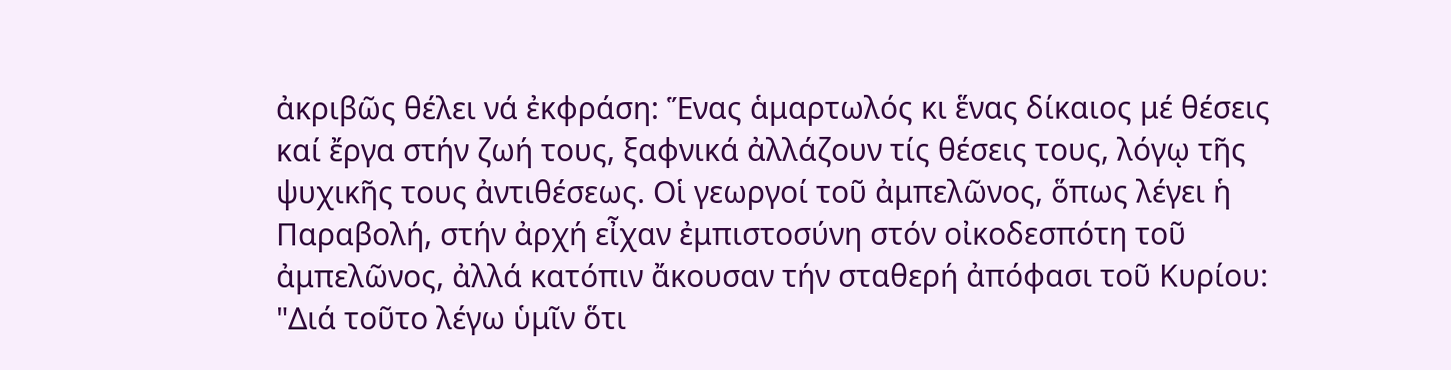ἀκριβῶς θέλει νά ἐκφράση: Ἕνας ἁμαρτωλός κι ἕνας δίκαιος μέ θέσεις καί ἔργα στήν ζωή τους, ξαφνικά ἀλλάζουν τίς θέσεις τους, λόγῳ τῆς ψυχικῆς τους ἀντιθέσεως. Οἱ γεωργοί τοῦ ἀμπελῶνος, ὅπως λέγει ἡ Παραβολή, στήν ἀρχή εἶχαν ἐμπιστοσύνη στόν οἰκοδεσπότη τοῦ ἀμπελῶνος, ἀλλά κατόπιν ἄκουσαν τήν σταθερή ἀπόφασι τοῦ Κυρίου:
"Διά τοῦτο λέγω ὑμῖν ὅτι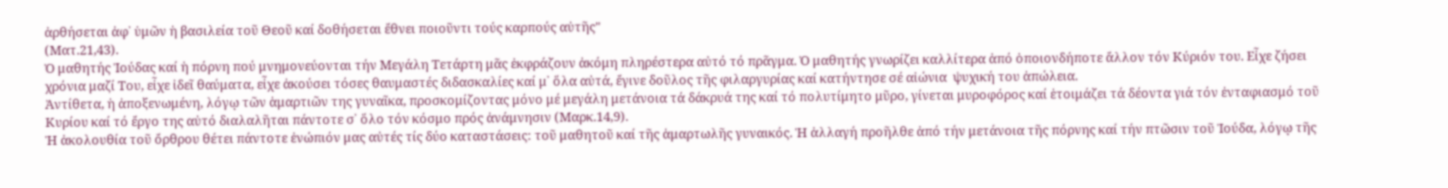ἀρθήσεται ἀφ᾿ ὑμῶν ἡ βασιλεία τοῦ Θεοῦ καί δοθήσεται ἔθνει ποιοῦντι τούς καρπούς αὐτῆς"
(Ματ.21,43).
Ὁ μαθητής Ἰούδας καί ἡ πόρνη πού μνημονεύονται τήν Μεγάλη Τετάρτη μᾶς ἐκφράζουν ἀκόμη πληρέστερα αὐτό τό πρᾶγμα. Ὁ μαθητής γνωρίζει καλλίτερα ἀπό ὁποιονδήποτε ἄλλον τόν Κύριόν του. Εἶχε ζήσει χρόνια μαζί Του, εἶχε ἰδεῖ θαύματα, εἶχε ἀκούσει τόσες θαυμαστές διδασκαλίες καί μ᾿ ὅλα αὐτά, ἔγινε δοῦλος τῆς φιλαργυρίας καί κατήντησε σέ αἰώνια  ψυχική του ἀπώλεια.
Ἀντίθετα, ἡ ἀποξενωμένη, λόγῳ τῶν ἁμαρτιῶν της γυναῖκα, προσκομίζοντας μόνο μέ μεγάλη μετάνοια τά δάκρυά της καί τό πολυτίμητο μῦρο, γίνεται μυροφόρος καί ἑτοιμάζει τά δέοντα γιά τόν ἐνταφιασμό τοῦ Κυρίου καί τό ἔργο της αὐτό διαλαλῆται πάντοτε σ᾿ ὅλο τόν κόσμο πρός ἀνάμνησιν (Μαρκ.14,9).
Ἡ ἀκολουθία τοῦ ὄρθρου θέτει πάντοτε ἐνώπιόν μας αὐτές τίς δύο καταστάσεις: τοῦ μαθητοῦ καί τῆς ἁμαρτωλῆς γυναικός. Ἡ ἀλλαγή προῆλθε ἀπό τήν μετάνοια τῆς πόρνης καί τήν πτῶσιν τοῦ Ἰούδα, λόγῳ τῆς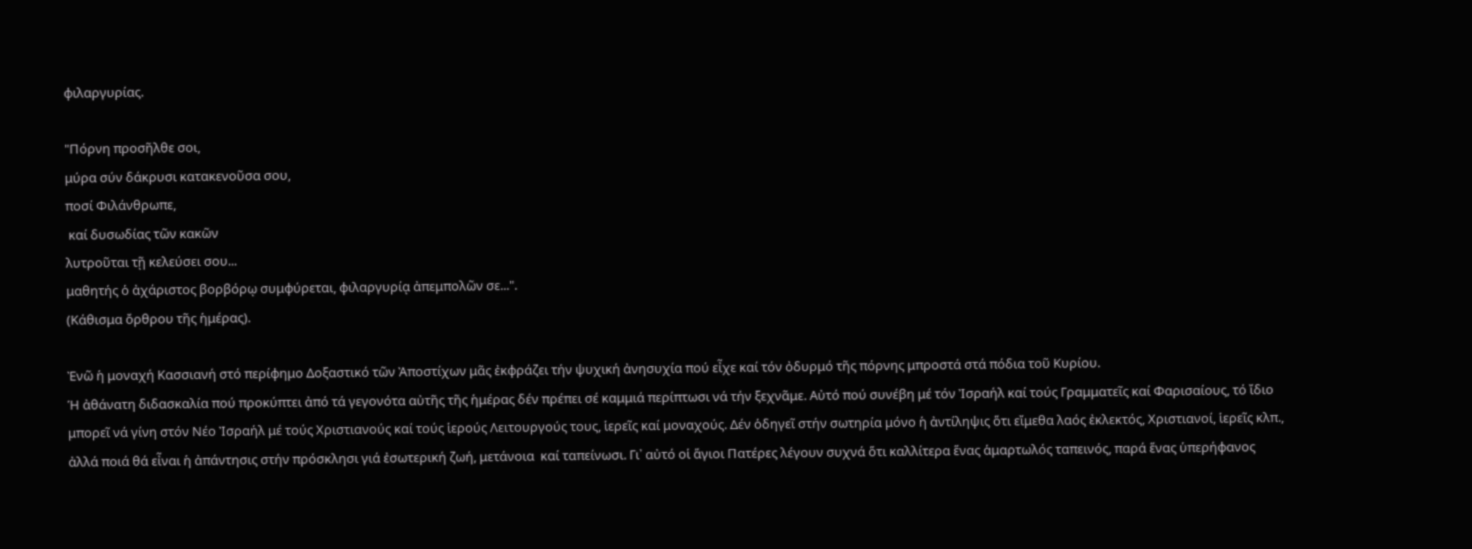φιλαργυρίας.

"Πόρνη προσῆλθε σοι,
μύρα σύν δάκρυσι κατακενοῦσα σου,
ποσί Φιλάνθρωπε,
 καί δυσωδίας τῶν κακῶν
λυτροῦται τῇ κελεύσει σου...
μαθητής ὁ ἀχάριστος βορβόρῳ συμφύρεται, φιλαργυρίᾳ ἀπεμπολῶν σε...".
(Κάθισμα ὄρθρου τῆς ἡμέρας).

Ἐνῶ ἡ μοναχή Κασσιανή στό περίφημο Δοξαστικό τῶν Ἀποστίχων μᾶς ἐκφράζει τήν ψυχική ἀνησυχία πού εἶχε καί τόν ὀδυρμό τῆς πόρνης μπροστά στά πόδια τοῦ Κυρίου.
Ἡ ἀθάνατη διδασκαλία πού προκύπτει ἀπό τά γεγονότα αὐτῆς τῆς ἡμέρας δέν πρέπει σέ καμμιά περίπτωσι νά τήν ξεχνᾶμε. Αὐτό πού συνέβη μέ τόν Ἰσραήλ καί τούς Γραμματεῖς καί Φαρισαίους, τό ἴδιο μπορεῖ νά γίνη στόν Νέο Ἰσραήλ μέ τούς Χριστιανούς καί τούς ἱερούς Λειτουργούς τους, ἱερεῖς καί μοναχούς. Δέν ὁδηγεῖ στήν σωτηρία μόνο ἡ ἀντίληψις ὅτι εἴμεθα λαός ἐκλεκτός, Χριστιανοί, ἱερεῖς κλπ., ἀλλά ποιά θά εἶναι ἡ ἀπάντησις στήν πρόσκλησι γιά ἐσωτερική ζωή, μετάνοια  καί ταπείνωσι. Γι᾿ αὐτό οἱ ἅγιοι Πατέρες λέγουν συχνά ὅτι καλλίτερα ἕνας ἁμαρτωλός ταπεινός, παρά ἕνας ὑπερήφανος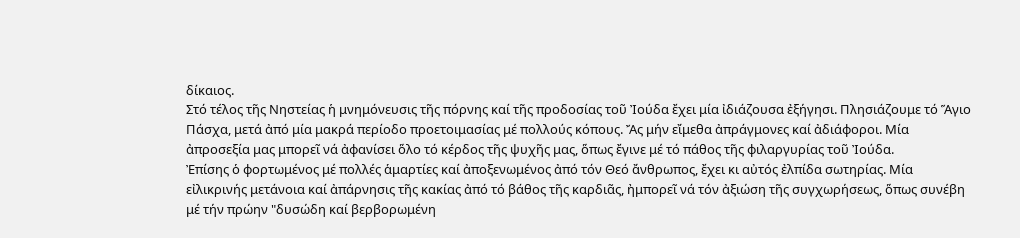δίκαιος.
Στό τέλος τῆς Νηστείας ἡ μνημόνευσις τῆς πόρνης καί τῆς προδοσίας τοῦ Ἰούδα ἔχει μία ἰδιάζουσα ἐξήγησι. Πλησιάζουμε τό Ἅγιο Πάσχα, μετά ἀπό μία μακρά περίοδο προετοιμασίας μέ πολλούς κόπους. Ἄς μήν εἴμεθα ἀπράγμονες καί ἀδιάφοροι. Μία ἀπροσεξία μας μπορεῖ νά ἀφανίσει ὅλο τό κέρδος τῆς ψυχῆς μας, ὅπως ἔγινε μέ τό πάθος τῆς φιλαργυρίας τοῦ Ἰούδα.
Ἐπίσης ὁ φορτωμένος μέ πολλές ἁμαρτίες καί ἀποξενωμένος ἀπό τόν Θεό ἄνθρωπος, ἔχει κι αὐτός ἐλπίδα σωτηρίας. Μία εἰλικρινής μετάνοια καί ἀπάρνησις τῆς κακίας ἀπό τό βάθος τῆς καρδιᾶς, ἠμπορεῖ νά τόν ἀξιώση τῆς συγχωρήσεως, ὅπως συνέβη μέ τήν πρώην "δυσώδη καί βερβορωμένη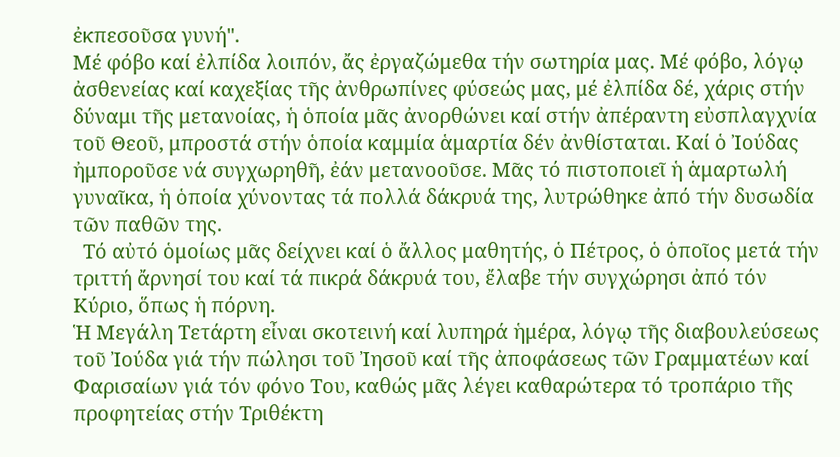ἐκπεσοῦσα γυνή".
Μέ φόβο καί ἐλπίδα λοιπόν, ἄς ἐργαζώμεθα τήν σωτηρία μας. Μέ φόβο, λόγῳ ἀσθενείας καί καχεξίας τῆς ἀνθρωπίνες φύσεώς μας, μέ ἐλπίδα δέ, χάρις στήν δύναμι τῆς μετανοίας, ἡ ὁποία μᾶς ἀνορθώνει καί στήν ἀπέραντη εὐσπλαγχνία τοῦ Θεοῦ, μπροστά στήν ὁποία καμμία ἁμαρτία δέν ἀνθίσταται. Καί ὁ Ἰούδας ἠμποροῦσε νά συγχωρηθῆ, ἐάν μετανοοῦσε. Μᾶς τό πιστοποιεῖ ἡ ἁμαρτωλή γυναῖκα, ἡ ὁποία χύνοντας τά πολλά δάκρυά της, λυτρώθηκε ἀπό τήν δυσωδία τῶν παθῶν της.
  Τό αὐτό ὁμοίως μᾶς δείχνει καί ὁ ἄλλος μαθητής, ὁ Πέτρος, ὁ ὁποῖος μετά τήν τριττή ἄρνησί του καί τά πικρά δάκρυά του, ἔλαβε τήν συγχώρησι ἀπό τόν Κύριο, ὅπως ἡ πόρνη.
Ἡ Μεγάλη Τετάρτη εἶναι σκοτεινή καί λυπηρά ἡμέρα, λόγῳ τῆς διαβουλεύσεως τοῦ Ἰούδα γιά τήν πώλησι τοῦ Ἰησοῦ καί τῆς ἀποφάσεως τῶν Γραμματέων καί Φαρισαίων γιά τόν φόνο Του, καθώς μᾶς λέγει καθαρώτερα τό τροπάριο τῆς προφητείας στήν Τριθέκτη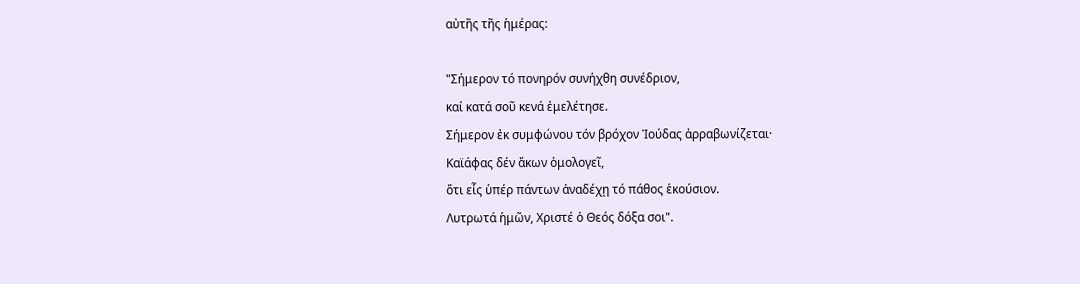αὐτῆς τῆς ἡμέρας:

"Σήμερον τό πονηρόν συνήχθη συνέδριον,
καί κατά σοῦ κενά ἐμελέτησε.
Σήμερον ἐκ συμφώνου τόν βρόχον Ἰούδας ἀρραβωνίζεται·
Καϊάφας δέν ἄκων ὁμολογεῖ,
ὅτι εἷς ὑπέρ πάντων ἀναδέχῃ τό πάθος ἑκούσιον.
Λυτρωτά ἡμῶν, Χριστέ ὁ Θεός δόξα σοι".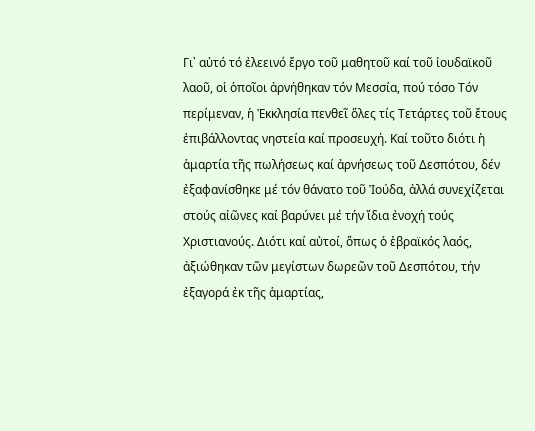Γι᾿ αὐτό τό ἐλεεινό ἔργο τοῦ μαθητοῦ καί τοῦ ἰουδαϊκοῦ λαοῦ, οἱ ὁποῖοι ἀρνήθηκαν τόν Μεσσία, πού τόσο Τόν περίμεναν, ἡ Ἐκκλησία πενθεῖ ὅλες τίς Τετάρτες τοῦ ἔτους ἐπιβάλλοντας νηστεία καί προσευχή. Καί τοῦτο διότι ἡ ἁμαρτία τῆς πωλήσεως καί ἀρνήσεως τοῦ Δεσπότου, δέν ἐξαφανίσθηκε μέ τόν θάνατο τοῦ Ἰούδα, ἀλλά συνεχίζεται στούς αἰῶνες καί βαρύνει μέ τήν ἴδια ἐνοχή τούς Χριστιανούς. Διότι καί αὐτοί, ὅπως ὁ ἑβραϊκός λαός, ἀξιώθηκαν τῶν μεγίστων δωρεῶν τοῦ Δεσπότου, τήν ἐξαγορά ἐκ τῆς ἁμαρτίας,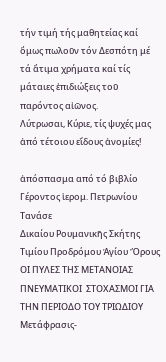τήν τιμή τής μαθητείας καί ὅμως πωλοῦν τόν Δεσπότη μέ τά ἄτιμα χρήματα καί τίς μάταιες ἐπιδιώξεις τοῦ παρόντος αἰῶνος.
Λύτρωσαι, Κύριε, τίς ψυχές μας ἀπό τέτοιου εἴδους ἀνομίες!

ἀπόσπασμα από τό βιβλίο
Γέροντος ἱερομ. Πετρωνίου Τανάσε
Δικαίου Ρουμανικῆς Σκήτης Τιμίου Προδρόμου Ἁγίου Ὄρους
ΟΙ ΠΥΛΕΣ ΤΗΣ ΜΕΤΑΝΟΙΑΣ
ΠΝΕΥΜΑΤΙΚΟΙ  ΣΤΟΧΑΣΜΟΙ ΓΙΑ ΤΗΝ ΠΕΡΙΟΔΟ ΤΟΥ ΤΡΙΩΔΙΟΥ
Μετάφρασις-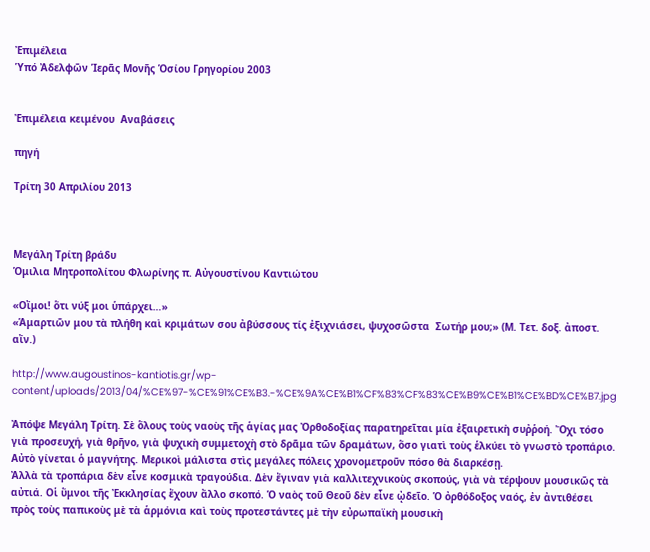Ἐπιμέλεια
Ὑπό Ἀδελφῶν Ἱερᾶς Μονῆς Ὁσίου Γρηγορίου 2003


Ἐπιμέλεια κειμένου  Αναβάσεις

πηγή

Τρίτη 30 Απριλίου 2013



Μεγάλη Τρίτη βράδυ
Ὁμιλια Μητροπολίτου Φλωρίνης π. Αὐγουστίνου Καντιώτου

«Οἴμοι! ὅτι νύξ μοι ὑπάρχει…»
«Ἁμαρτιῶν μου τὰ πλήθη καὶ κριμάτων σου ἀβύσσους τίς ἐξιχνιάσει, ψυχοσῶστα  Σωτήρ μου;» (Μ. Τετ. δοξ. ἀποστ. αἴν.)

http://www.augoustinos-kantiotis.gr/wp-content/uploads/2013/04/%CE%97-%CE%91%CE%B3.-%CE%9A%CE%B1%CF%83%CF%83%CE%B9%CE%B1%CE%BD%CE%B7.jpg

Ἀπόψε Μεγάλη Τρίτη. Σὲ ὅλους τοὺς ναοὺς τῆς ἁγίας μας Ὀρθοδοξίας παρατηρεῖται μία ἐξαιρετικὴ συῤῥοή. Ὄχι τόσο γιὰ προσευχή, γιὰ θρῆνο, γιὰ ψυχικὴ συμμετοχὴ στὸ δρᾶμα τῶν δραμάτων, ὅσο γιατὶ τοὺς ἑλκύει τὸ γνωστὸ τροπάριο. Αὐτὸ γίνεται ὁ μαγνήτης. Μερικοὶ μάλιστα στὶς μεγάλες πόλεις χρονομετροῦν πόσο θὰ διαρκέσῃ.
Ἀλλὰ τὰ τροπάρια δὲν εἶνε κοσμικὰ τραγούδια. Δὲν ἔγιναν γιὰ καλλιτεχνικοὺς σκοπούς, γιὰ νὰ τέρψουν μουσικῶς τὰ αὐτιά. Οἱ ὕμνοι τῆς Ἐκκλησίας ἔχουν ἄλλο σκοπό. Ὁ ναὸς τοῦ Θεοῦ δὲν εἶνε ᾠδεῖο. Ὁ ὀρθόδοξος ναός, ἐν ἀντιθέσει πρὸς τοὺς παπικοὺς μὲ τὰ ἁρμόνια καὶ τοὺς προτεστάντες μὲ τὴν εὐρωπαϊκὴ μουσικὴ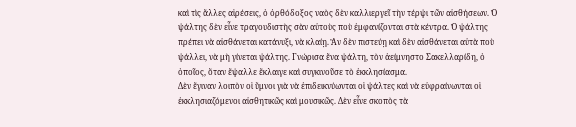καὶ τὶς ἄλλες αἱρέσεις, ὁ ὀρθόδοξος ναὸς δὲν καλλιεργεῖ τὴν τέρψι τῶν αἰσθήσεων. Ὁ ψάλτης δὲν εἶνε τραγουδιστὴς σὰν αὐτοὺς ποὺ ἐμφανίζονται στὰ κέντρα. Ὁ ψάλτης πρέπει νὰ αἰσθάνεται κατάνυξι, νὰ κλαίῃ. Ἂν δὲν πιστεύῃ καὶ δὲν αἰσθάνεται αὐτὰ ποὺ ψάλλει, νὰ μὴ γίνεται ψάλτης. Γνώρισα ἕνα ψάλτη, τὸν ἀείμνηστο Σακελλαρίδη, ὁ ὁποῖος, ὅταν ἔψαλλε ἔκλαιγε καὶ συγκινοῦσε τὸ ἐκκλησίασμα.
Δὲν ἔγιναν λοιπὸν οἱ ὕμνοι γιὰ νὰ ἐπιδεικνύωνται οἱ ψάλτες καὶ νὰ εὐφραίνωνται οἱ ἐκκλησιαζόμενοι αἰσθητικῶς καὶ μουσικῶς. Δὲν εἶνε σκοπὸς τὰ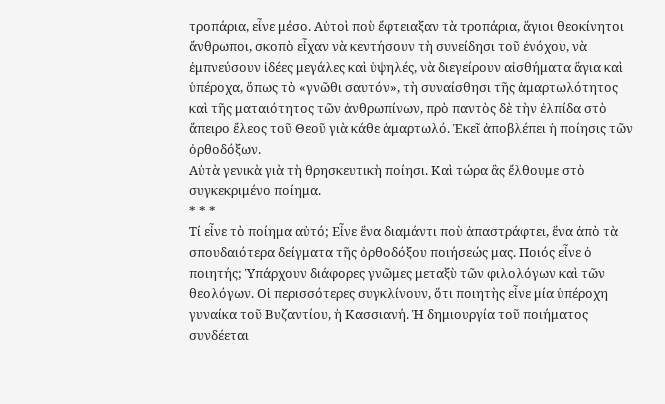τροπάρια, εἶνε μέσο. Αὐτοὶ ποὺ ἔφτειαξαν τὰ τροπάρια, ἅγιοι θεοκίνητοι ἄνθρωποι, σκοπὸ εἶχαν νὰ κεντήσουν τὴ συνείδησι τοῦ ἐνόχου, νὰ ἐμπνεύσουν ἰδέες μεγάλες καὶ ὑψηλές, νὰ διεγείρουν αἰσθήματα ἅγια καὶ ὑπέροχα, ὅπως τὸ «γνῶθι σαυτόν», τὴ συναίσθησι τῆς ἁμαρτωλότητος καὶ τῆς ματαιότητος τῶν ἀνθρωπίνων, πρὸ παντὸς δὲ τὴν ἐλπίδα στὸ ἄπειρο ἔλεος τοῦ Θεοῦ γιὰ κάθε ἁμαρτωλό. Ἐκεῖ ἀποβλέπει ἡ ποίησις τῶν ὀρθοδόξων.
Αὐτὰ γενικὰ γιὰ τὴ θρησκευτικὴ ποίησι. Καὶ τώρα ἂς ἔλθουμε στὸ συγκεκριμένο ποίημα.
* * *
Τί εἶνε τὸ ποίημα αὐτό; Εἶνε ἕνα διαμάντι ποὺ ἀπαστράφτει, ἕνα ἀπὸ τὰ σπουδαιότερα δείγματα τῆς ὀρθοδόξου ποιήσεώς μας. Ποιός εἶνε ὁ ποιητής; Ὑπάρχουν διάφορες γνῶμες μεταξὺ τῶν φιλολόγων καὶ τῶν θεολόγων. Οἱ περισσότερες συγκλίνουν, ὅτι ποιητὴς εἶνε μία ὑπέροχη γυναίκα τοῦ Βυζαντίου, ἡ Κασσιανή. Ἡ δημιουργία τοῦ ποιήματος συνδέεται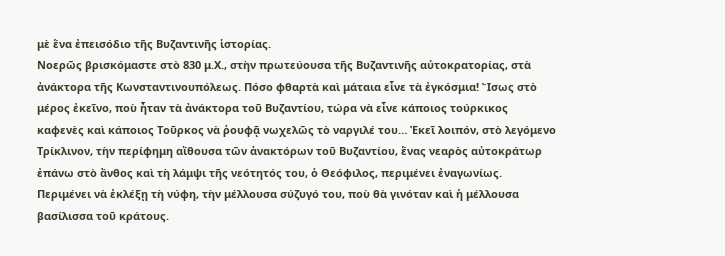μὲ ἕνα ἐπεισόδιο τῆς Βυζαντινῆς ἱστορίας.
Νοερῶς βρισκόμαστε στὸ 830 μ.Χ., στὴν πρωτεύουσα τῆς Βυζαντινῆς αὐτοκρατορίας, στὰ ἀνάκτορα τῆς Κωνσταντινουπόλεως. Πόσο φθαρτὰ καὶ μάταια εἶνε τὰ ἐγκόσμια! Ἴσως στὸ μέρος ἐκεῖνο, ποὺ ἦταν τὰ ἀνάκτορα τοῦ Βυζαντίου, τώρα νὰ εἶνε κάποιος τούρκικος καφενὲς καὶ κάποιος Τοῦρκος νὰ ῥουφᾷ νωχελῶς τὸ ναργιλέ του… Ἐκεῖ λοιπόν, στὸ λεγόμενο Τρίκλινον, τὴν περίφημη αἴθουσα τῶν ἀνακτόρων τοῦ Βυζαντίου, ἕνας νεαρὸς αὐτοκράτωρ ἐπάνω στὸ ἄνθος καὶ τὴ λάμψι τῆς νεότητός του, ὁ Θεόφιλος, περιμένει ἐναγωνίως. Περιμένει νὰ ἐκλέξῃ τὴ νύφη, τὴν μέλλουσα σύζυγό του, ποὺ θὰ γινόταν καὶ ἡ μέλλουσα βασίλισσα τοῦ κράτους.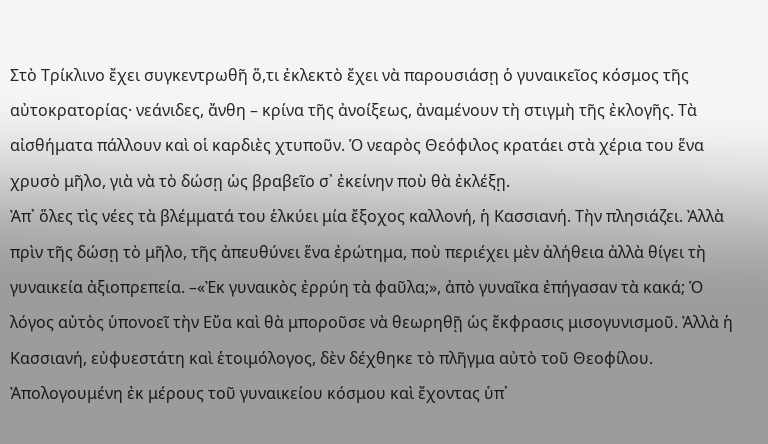Στὸ Τρίκλινο ἔχει συγκεντρωθῆ ὅ,τι ἐκλεκτὸ ἔχει νὰ παρουσιάσῃ ὁ γυναικεῖος κόσμος τῆς αὐτοκρατορίας· νεάνιδες, ἄνθη – κρίνα τῆς ἀνοίξεως, ἀναμένουν τὴ στιγμὴ τῆς ἐκλογῆς. Τὰ αἰσθήματα πάλλουν καὶ οἱ καρδιὲς χτυποῦν. Ὁ νεαρὸς Θεόφιλος κρατάει στὰ χέρια του ἕνα χρυσὸ μῆλο, γιὰ νὰ τὸ δώσῃ ὡς βραβεῖο σ᾽ ἐκείνην ποὺ θὰ ἐκλέξῃ.
Ἀπ᾽ ὅλες τὶς νέες τὰ βλέμματά του ἑλκύει μία ἔξοχος καλλονή, ἡ Κασσιανή. Τὴν πλησιάζει. Ἀλλὰ πρὶν τῆς δώσῃ τὸ μῆλο, τῆς ἀπευθύνει ἕνα ἐρώτημα, ποὺ περιέχει μὲν ἀλήθεια ἀλλὰ θίγει τὴ γυναικεία ἀξιοπρεπεία. –«Ἐκ γυναικὸς ἐρρύη τὰ φαῦλα;», ἀπὸ γυναῖκα ἐπήγασαν τὰ κακά; Ὁ λόγος αὐτὸς ὑπονοεῖ τὴν Εὔα καὶ θὰ μποροῦσε νὰ θεωρηθῇ ὡς ἔκφρασις μισογυνισμοῦ. Ἀλλὰ ἡ Κασσιανή, εὐφυεστάτη καὶ ἑτοιμόλογος, δὲν δέχθηκε τὸ πλῆγμα αὐτὸ τοῦ Θεοφίλου. Ἀπολογουμένη ἐκ μέρους τοῦ γυναικείου κόσμου καὶ ἔχοντας ὑπ᾽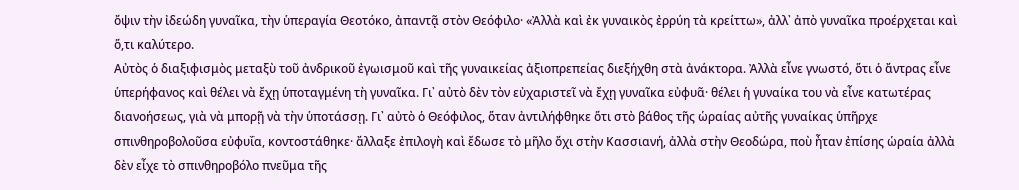ὄψιν τὴν ἰδεώδη γυναῖκα, τὴν ὑπεραγία Θεοτόκο, ἀπαντᾷ στὸν Θεόφιλο· «Ἀλλὰ καὶ ἐκ γυναικὸς ἐρρύη τὰ κρείττω», ἀλλ᾽ ἀπὸ γυναῖκα προέρχεται καὶ ὅ,τι καλύτερο.
Αὐτὸς ὁ διαξιφισμὸς μεταξὺ τοῦ ἀνδρικοῦ ἐγωισμοῦ καὶ τῆς γυναικείας ἀξιοπρεπείας διεξήχθη στὰ ἀνάκτορα. Ἀλλὰ εἶνε γνωστό, ὅτι ὁ ἄντρας εἶνε ὑπερήφανος καὶ θέλει νὰ ἔχῃ ὑποταγμένη τὴ γυναῖκα. Γι᾽ αὐτὸ δὲν τὸν εὐχαριστεῖ νὰ ἔχῃ γυναῖκα εὐφυᾶ· θέλει ἡ γυναίκα του νὰ εἶνε κατωτέρας διανοήσεως, γιὰ νὰ μπορῇ νὰ τὴν ὑποτάσσῃ. Γι᾽ αὐτὸ ὁ Θεόφιλος, ὅταν ἀντιλήφθηκε ὅτι στὸ βάθος τῆς ὡραίας αὐτῆς γυναίκας ὑπῆρχε σπινθηροβολοῦσα εὐφυΐα, κοντοστάθηκε· ἄλλαξε ἐπιλογὴ καὶ ἔδωσε τὸ μῆλο ὄχι στὴν Κασσιανή, ἀλλὰ στὴν Θεοδώρα, ποὺ ἦταν ἐπίσης ὡραία ἀλλὰ δὲν εἶχε τὸ σπινθηροβόλο πνεῦμα τῆς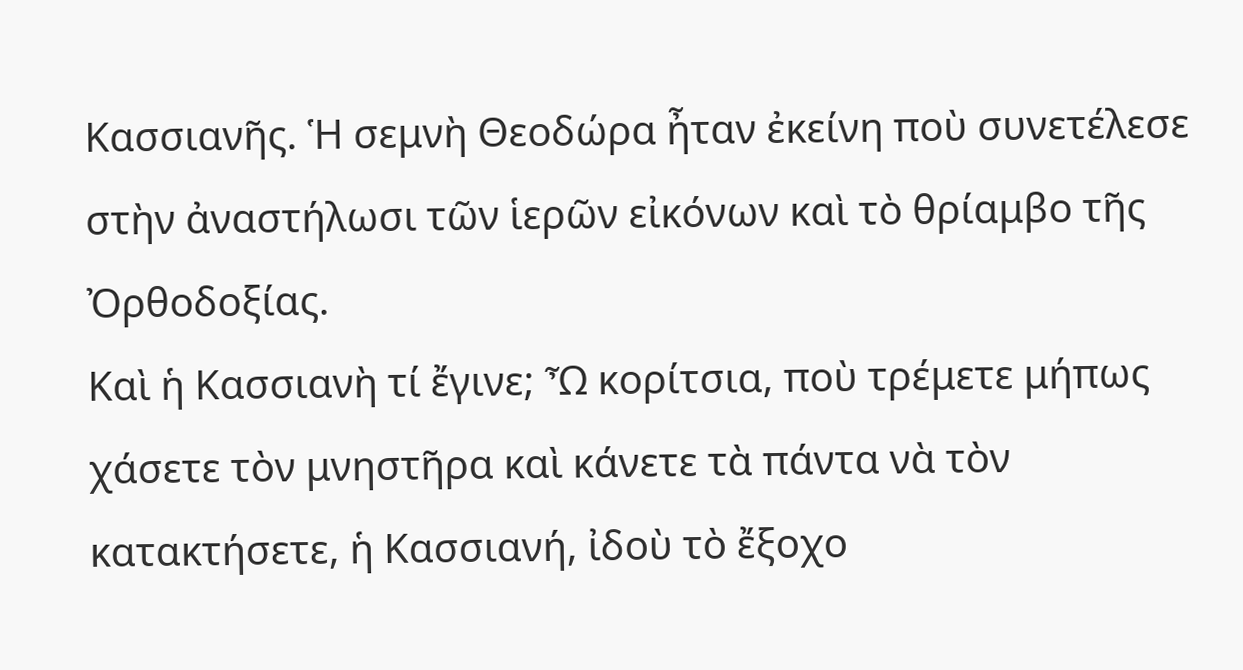Κασσιανῆς. Ἡ σεμνὴ Θεοδώρα ἦταν ἐκείνη ποὺ συνετέλεσε στὴν ἀναστήλωσι τῶν ἱερῶν εἰκόνων καὶ τὸ θρίαμβο τῆς Ὀρθοδοξίας.
Καὶ ἡ Κασσιανὴ τί ἔγινε; Ὦ κορίτσια, ποὺ τρέμετε μήπως χάσετε τὸν μνηστῆρα καὶ κάνετε τὰ πάντα νὰ τὸν κατακτήσετε, ἡ Κασσιανή, ἰδοὺ τὸ ἔξοχο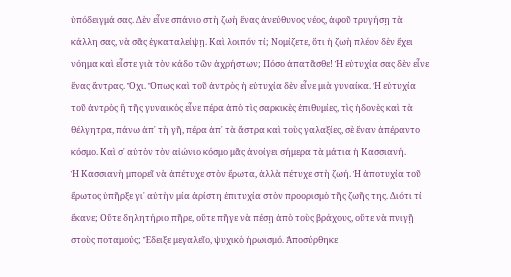ὑπόδειγμά σας. Δὲν εἶνε σπάνιο στὴ ζωὴ ἕνας ἀνεύθυνος νέος, ἀφοῦ τρυγήσῃ τὰ κάλλη σας, νὰ σᾶς ἐγκαταλείψῃ. Καὶ λοιπόν τί; Νομίζετε, ὅτι ἡ ζωὴ πλέον δὲν ἔχει νόημα καὶ εἶστε γιὰ τὸν κάδο τῶν ἀχρήστων; Πόσο ἀπατᾶσθε! Ἡ εὐτυχία σας δὲν εἶνε ἕνας ἄντρας. Ὄχι. Ὅπως καὶ τοῦ ἀντρὸς ἡ εὐτυχία δὲν εἶνε μιὰ γυναίκα. Ἡ εὐτυχία τοῦ ἀντρὸς ἢ τῆς γυναικὸς εἶνε πέρα ἀπὸ τὶς σαρκικὲς ἐπιθυμίες, τὶς ἡδονὲς καὶ τὰ θέλγητρα, πάνω ἀπ᾽ τὴ γῆ, πέρα ἀπ᾽ τὰ ἄστρα καὶ τοὺς γαλαξίες, σὲ ἕναν ἀπέραντο κόσμο. Καὶ σ᾽ αὐτὸν τὸν αἰώνιο κόσμο μᾶς ἀνοίγει σήμερα τὰ μάτια ἡ Κασσιανή.
Ἡ Κασσιανὴ μπορεῖ νὰ ἀπέτυχε στὸν ἔρωτα, ἀλλὰ πέτυχε στὴ ζωή. Ἡ ἀποτυχία τοῦ ἔρωτος ὑπῆρξε γι᾽ αὐτὴν μία ἀρίστη ἐπιτυχία στὸν προορισμὸ τῆς ζωῆς της. Διότι τί ἔκανε; Οὔτε δηλητήριο πῆρε, οὔτε πῆγε νὰ πέσῃ ἀπὸ τοὺς βράχους, οὔτε νὰ πνιγῇ στοὺς ποταμούς; Ἔδειξε μεγαλεῖο, ψυχικὸ ἡρωισμό. Ἀποσύρθηκε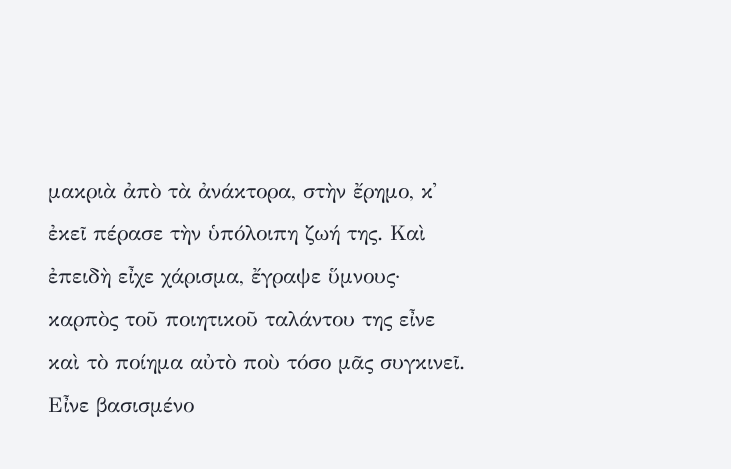μακριὰ ἀπὸ τὰ ἀνάκτορα, στὴν ἔρημο, κ᾽ ἐκεῖ πέρασε τὴν ὑπόλοιπη ζωή της. Καὶ ἐπειδὴ εἶχε χάρισμα, ἔγραψε ὕμνους· καρπὸς τοῦ ποιητικοῦ ταλάντου της εἶνε καὶ τὸ ποίημα αὐτὸ ποὺ τόσο μᾶς συγκινεῖ.
Εἶνε βασισμένο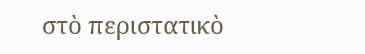στὸ περιστατικὸ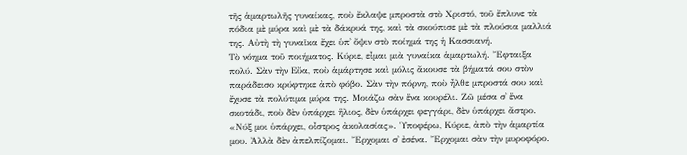τῆς ἁμαρτωλῆς γυναίκας, ποὺ ἔκλαψε μπροστὰ στὸ Χριστό, τοῦ ἔπλυνε τὰ πόδια μὲ μύρα καὶ μὲ τὰ δάκρυά της, καὶ τὰ σκούπισε μὲ τὰ πλούσια μαλλιά της. Αὐτὴ τὴ γυναῖκα ἔχει ὑπ᾽ ὄψιν στὸ ποίημά της ἡ Κασσιανή.
Τὸ νόημα τοῦ ποιήματος. Κύριε, εἶμαι μιὰ γυναίκα ἁμαρτωλή. Ἔφταιξα πολύ. Σὰν τὴν Εὔα, ποὺ ἁμάρτησε καὶ μόλις ἄκουσε τὰ βήματά σου στὸν παράδεισο κρύφτηκε ἀπὸ φόβο. Σὰν τὴν πόρνη, ποὺ ἦλθε μπροστά σου καὶ ἔχυσε τὰ πολύτιμα μύρα της. Μοιάζω σὰν ἕνα κουρέλι. Ζῶ μέσα σ᾽ ἕνα σκοτάδι, ποὺ δὲν ὑπάρχει ἥλιος, δὲν ὑπάρχει φεγγάρι, δὲν ὑπάρχει ἄστρο. «Νύξ μοι ὑπάρχει, οἶστρος ἀκολασίας». Ὑποφέρω, Κύριε, ἀπὸ τὴν ἁμαρτία μου. Ἀλλὰ δὲν ἀπελπίζομαι. Ἔρχομαι σ᾽ ἐσένα. Ἔρχομαι σὰν τὴν μυροφόρο.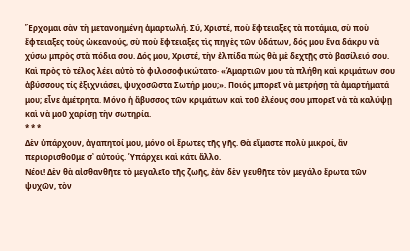Ἔρχομαι σὰν τὴ μετανοημένη ἁμαρτωλή. Σύ, Χριστέ, ποὺ ἔφτειαξες τὰ ποτάμια, σὺ ποὺ ἔφτειαξες τοὺς ὠκεανούς, σὺ ποὺ ἔφτειαξες τὶς πηγὲς τῶν ὑδάτων, δός μου ἕνα δάκρυ νὰ χύσω μπρὸς στὰ πόδια σου. Δός μου, Χριστέ, τὴν ἐλπίδα πὼς θὰ μὲ δεχτῇς στὸ βασίλειό σου.
Καὶ πρὸς τὸ τέλος λέει αὐτὸ τὸ φιλοσοφικώτατο· «Ἁμαρτιῶν μου τὰ πλήθη καὶ κριμάτων σου ἀβύσσους τίς ἐξιχνιάσει, ψυχοσῶστα Σωτήρ μου;». Ποιός μπορεῖ νὰ μετρήσῃ τὰ ἁμαρτήματά μου; εἶνε ἀμέτρητα. Μόνο ἡ ἄβυσσος τῶν κριμάτων καὶ τοῦ ἐλέους σου μπορεῖ νὰ τὰ καλύψῃ καὶ νὰ μοῦ χαρίσῃ τὴν σωτηρία.
* * *
Δὲν ὑπάρχουν, ἀγαπητοί μου, μόνο οἱ ἔρωτες τῆς γῆς. Θὰ εἴμαστε πολὺ μικροί, ἂν περιορισθοῦμε σ᾽ αὐτούς. Ὑπάρχει καὶ κάτι ἄλλο.
Νέοι! Δὲν θὰ αἰσθανθῆτε τὸ μεγαλεῖο τῆς ζωῆς, ἐὰν δὲν γευθῆτε τὸν μεγάλο ἔρωτα τῶν ψυχῶν, τὸν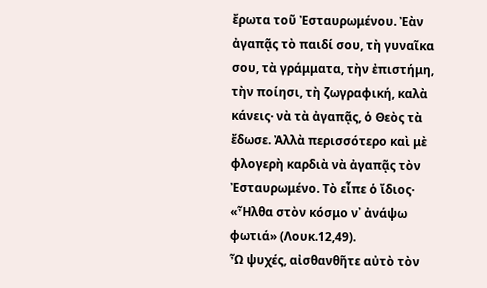ἔρωτα τοῦ Ἐσταυρωμένου. Ἐὰν ἀγαπᾷς τὸ παιδί σου, τὴ γυναῖκα σου, τὰ γράμματα, τὴν ἐπιστήμη, τὴν ποίησι, τὴ ζωγραφική, καλὰ κάνεις· νὰ τὰ ἀγαπᾷς, ὁ Θεὸς τὰ ἔδωσε. Ἀλλὰ περισσότερο καὶ μὲ φλογερὴ καρδιὰ νὰ ἀγαπᾷς τὸν Ἐσταυρωμένο. Τὸ εἶπε ὁ ἴδιος· «Ἦλθα στὸν κόσμο ν᾽ ἀνάψω φωτιά» (Λουκ.12,49).
Ὦ ψυχές, αἰσθανθῆτε αὐτὸ τὸν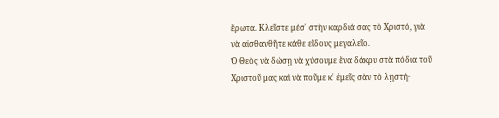ἔρωτα. Κλεῖστε μέσ᾽ στὴν καρδιά σας τὸ Χριστό, γιὰ νὰ αἰσθανθῆτε κάθε εἴδους μεγαλεῖο.
Ὁ Θεὸς νὰ δώσῃ νὰ χύσουμε ἕνα δάκρυ στὰ πόδια τοῦ Χριστοῦ μας καὶ νὰ ποῦμε κ᾽ ἐμεῖς σὰν τὸ λῃστή·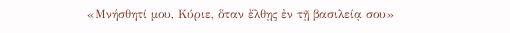«Μνήσθητί μου, Κύριε, ὅταν ἔλθῃς ἐν τῇ βασιλείᾳ σου»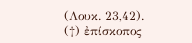(Λουκ. 23,42).
(†) ἐπίσκοπος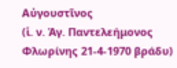Αὐγουστῖνος
(ἱ. ν. Ἁγ. Παντελεήμονος Φλωρίνης 21-4-1970 βράδυ)